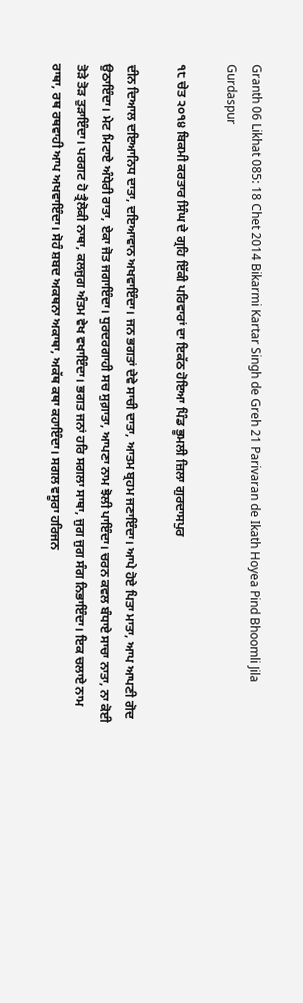Granth 06 Likhat 085: 18 Chet 2014 Bikarmi Kartar Singh de Greh 21 Parivaran de Ikath Hoyea Pind Bhoomli Jila Gurdaspur

੧੮ ਚੇਤ ੨੦੧੪ ਬਿਕਮੀ ਕਰਤਾਰ ਸਿੰਘ ਦੇ ਗ੍ਰਹਿ ਇੱਕੀ ਪਰਿਵਾਰਾਂ ਦਾ ਇਕੱਠ ਹੋਇਆ ਪਿੰਡ ਭੂਮਲੀ ਜ਼ਿਲਾ ਗੁਰਦਾਸਪੁਰ

ਦੀਨ ਦਿਆਲ ਦਇਆਨਿਧ ਦਾਤਾ, ਦਇਆਵਾਨ ਅਖਵਾਇੰਦਾ। ਜਨ ਭਗਤਾਂ ਦੇਵੇ ਸਾਚੀ ਦਾਤਾ, ਆਤਮ ਬ੍ਰਹਮ ਜਣਾਇੰਦਾ। ਆਪੇ ਹੋਏ ਪਿਤਾ ਮਾਤਾ, ਆਪ ਆਪਣੀ ਗੋਦ ਉਠਾਇੰਦਾ। ਮੇਟ ਮਿਟਾਏ ਅੰਧੇਰੀ ਰਾਤਾ, ਏਕਾ ਜੋਤ ਜਗਾਇੰਦਾ। ਧੁਰਦਰਗਾਹੀ ਸਚ ਸੁਗ਼ਾਤਾ, ਆਪਣਾ ਨਾਮ ਝੋਲੀ ਪਾਇੰਦਾ। ਚਰਨ ਕਵਲ ਬੰਧਾਏ ਸਾਚਾ ਨਾਤਾ, ਨਾ ਕੋਈ ਤੋੜੇ ਤੋੜ ਤੁੜਾਇੰਦਾ। ਪਰਗਟ ਹੋ ਤ੍ਰੈਲੋਕੀ ਨਾਥਾ, ਕਲਜੁਗ ਅੰਤਮ ਵੇਖ ਵਖਾਇੰਦਾ। ਭਗਤ ਜਨਾਂ ਹਰਿ ਸਗਲਾ ਸਾਥਾ, ਜੁਗ ਜੁਗ ਸੰਗ ਨਿਭਾਇੰਦਾ। ਇਕ ਚਲਾਏ ਨਾਮ ਰਾਥਾ, ਰਥ ਰਥਵਾਹੀ ਆਪ ਅਖਵਾਇੰਦਾ। ਸੋਹੰ ਸ਼ਬਦ ਅਕਥਨਾ ਅਕਾਥਾ, ਅਕੱਥ ਕਥਾ ਕਹਾਇੰਦਾ। ਸਗਲ ਵਸੂਰਾ ਹਰਿਜਨ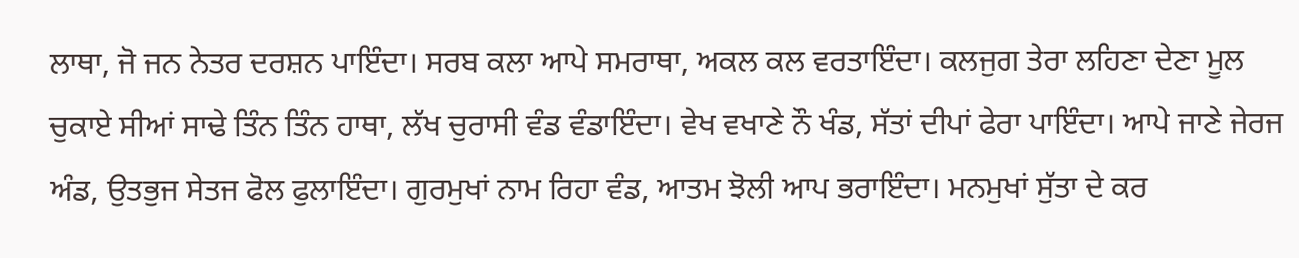ਲਾਥਾ, ਜੋ ਜਨ ਨੇਤਰ ਦਰਸ਼ਨ ਪਾਇੰਦਾ। ਸਰਬ ਕਲਾ ਆਪੇ ਸਮਰਾਥਾ, ਅਕਲ ਕਲ ਵਰਤਾਇੰਦਾ। ਕਲਜੁਗ ਤੇਰਾ ਲਹਿਣਾ ਦੇਣਾ ਮੂਲ ਚੁਕਾਏ ਸੀਆਂ ਸਾਢੇ ਤਿੰਨ ਤਿੰਨ ਹਾਥਾ, ਲੱਖ ਚੁਰਾਸੀ ਵੰਡ ਵੰਡਾਇੰਦਾ। ਵੇਖ ਵਖਾਣੇ ਨੌ ਖੰਡ, ਸੱਤਾਂ ਦੀਪਾਂ ਫੇਰਾ ਪਾਇੰਦਾ। ਆਪੇ ਜਾਣੇ ਜੇਰਜ ਅੰਡ, ਉਤਭੁਜ ਸੇਤਜ ਫੋਲ ਫੁਲਾਇੰਦਾ। ਗੁਰਮੁਖਾਂ ਨਾਮ ਰਿਹਾ ਵੰਡ, ਆਤਮ ਝੋਲੀ ਆਪ ਭਰਾਇੰਦਾ। ਮਨਮੁਖਾਂ ਸੁੱਤਾ ਦੇ ਕਰ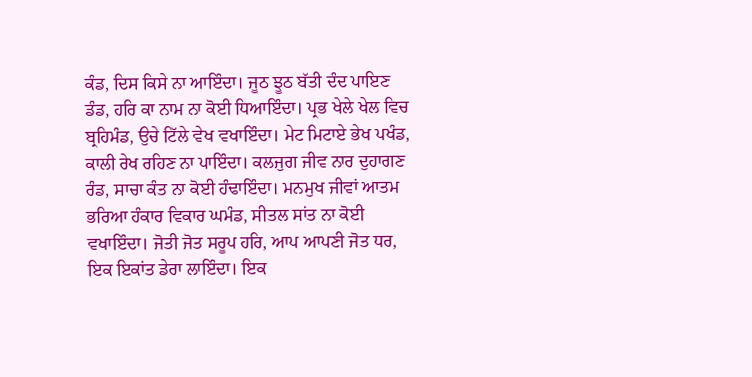ਕੰਡ, ਦਿਸ ਕਿਸੇ ਨਾ ਆਇੰਦਾ। ਜੂਠ ਝੂਠ ਬੱਤੀ ਦੰਦ ਪਾਇਣ ਡੰਡ, ਹਰਿ ਕਾ ਨਾਮ ਨਾ ਕੋਈ ਧਿਆਇੰਦਾ। ਪ੍ਰਭ ਖੇਲੇ ਖੇਲ ਵਿਚ ਬ੍ਰਹਿਮੰਡ, ਉਚੇ ਟਿੱਲੇ ਵੇਖ ਵਖਾਇੰਦਾ। ਮੇਟ ਮਿਟਾਏ ਭੇਖ ਪਖੰਡ, ਕਾਲੀ ਰੇਖ ਰਹਿਣ ਨਾ ਪਾਇੰਦਾ। ਕਲਜੁਗ ਜੀਵ ਨਾਰ ਦੁਹਾਗਣ ਰੰਡ, ਸਾਚਾ ਕੰਤ ਨਾ ਕੋਈ ਹੰਢਾਇੰਦਾ। ਮਨਮੁਖ ਜੀਵਾਂ ਆਤਮ ਭਰਿਆ ਹੰਕਾਰ ਵਿਕਾਰ ਘਮੰਡ, ਸੀਤਲ ਸਾਂਤ ਨਾ ਕੋਈ ਵਖਾਇੰਦਾ। ਜੋਤੀ ਜੋਤ ਸਰੂਪ ਹਰਿ, ਆਪ ਆਪਣੀ ਜੋਤ ਧਰ, ਇਕ ਇਕਾਂਤ ਡੇਰਾ ਲਾਇੰਦਾ। ਇਕ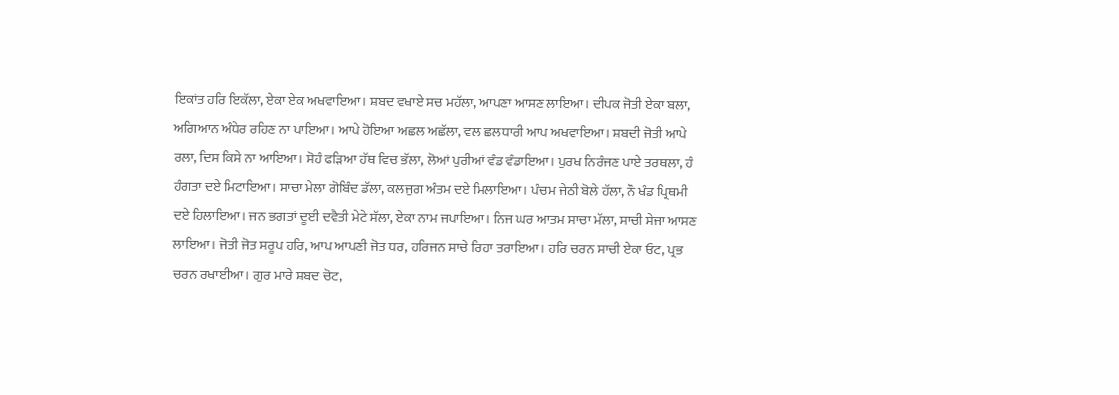ਇਕਾਂਤ ਹਰਿ ਇਕੱਲਾ, ਏਕਾ ਏਕ ਅਖਵਾਇਆ। ਸ਼ਬਦ ਵਖਾਏ ਸਚ ਮਹੱਲਾ, ਆਪਣਾ ਆਸਣ ਲਾਇਆ। ਦੀਪਕ ਜੋਤੀ ਏਕਾ ਬਲਾ, ਅਗਿਆਨ ਅੰਧੇਰ ਰਹਿਣ ਨਾ ਪਾਇਆ। ਆਪੇ ਹੋਇਆ ਅਛਲ ਅਛੱਲਾ, ਵਲ ਛਲਧਾਰੀ ਆਪ ਅਖਵਾਇਆ। ਸ਼ਬਦੀ ਜੋਤੀ ਆਪੇ ਰਲਾ, ਦਿਸ ਕਿਸੇ ਨਾ ਆਇਆ। ਸੋਹੰ ਫੜਿਆ ਹੱਥ ਵਿਚ ਭੱਲਾ, ਲੋਆਂ ਪੁਰੀਆਂ ਵੰਡ ਵੰਡਾਇਆ। ਪੁਰਖ ਨਿਰੰਜਣ ਪਾਏ ਤਰਥਲਾ, ਹੰ ਹੰਗਤਾ ਦਏ ਮਿਟਾਇਆ। ਸਾਚਾ ਮੇਲਾ ਗੋਬਿੰਦ ਡੱਲਾ, ਕਲਜੁਗ ਅੰਤਮ ਦਏ ਮਿਲਾਇਆ। ਪੰਚਮ ਜੇਠੀ ਬੋਲੇ ਹੱਲਾ, ਨੌ ਖੰਡ ਪ੍ਰਿਥਮੀ ਦਏ ਹਿਲਾਇਆ। ਜਨ ਭਗਤਾਂ ਦੂਈ ਦਵੈਤੀ ਮੇਟੇ ਸੱਲਾ, ਏਕਾ ਨਾਮ ਜਪਾਇਆ। ਨਿਜ ਘਰ ਆਤਮ ਸਾਚਾ ਮੱਲਾ, ਸਾਚੀ ਸੇਜਾ ਆਸਣ ਲਾਇਆ। ਜੋਤੀ ਜੋਤ ਸਰੂਪ ਹਰਿ, ਆਪ ਆਪਣੀ ਜੋਤ ਧਰ, ਹਰਿਜਨ ਸਾਚੇ ਰਿਹਾ ਤਰਾਇਆ। ਹਰਿ ਚਰਨ ਸਾਚੀ ਏਕਾ ਓਟ, ਪ੍ਰਭ ਚਰਨ ਰਖਾਈਆ। ਗੁਰ ਮਾਰੇ ਸ਼ਬਦ ਚੋਟ,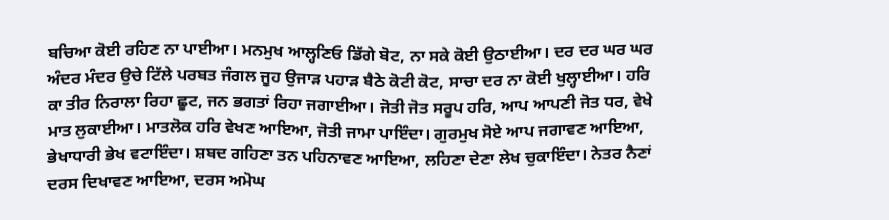ਬਚਿਆ ਕੋਈ ਰਹਿਣ ਨਾ ਪਾਈਆ। ਮਨਮੁਖ ਆਲ੍ਹਣਿਓ ਡਿੱਗੇ ਬੋਟ, ਨਾ ਸਕੇ ਕੋਈ ਉਠਾਈਆ। ਦਰ ਦਰ ਘਰ ਘਰ ਅੰਦਰ ਮੰਦਰ ਉਚੇ ਟਿੱਲੇ ਪਰਬਤ ਜੰਗਲ ਜੂਹ ਉਜਾੜ ਪਹਾੜ ਬੈਠੇ ਕੋਟੀ ਕੋਟ, ਸਾਚਾ ਦਰ ਨਾ ਕੋਈ ਖੁਲ੍ਹਾਈਆ। ਹਰਿ ਕਾ ਤੀਰ ਨਿਰਾਲਾ ਰਿਹਾ ਛੂਟ, ਜਨ ਭਗਤਾਂ ਰਿਹਾ ਜਗਾਈਆ। ਜੋਤੀ ਜੋਤ ਸਰੂਪ ਹਰਿ, ਆਪ ਆਪਣੀ ਜੋਤ ਧਰ, ਵੇਖੇ ਮਾਤ ਲੁਕਾਈਆ। ਮਾਤਲੋਕ ਹਰਿ ਵੇਖਣ ਆਇਆ, ਜੋਤੀ ਜਾਮਾ ਪਾਇੰਦਾ। ਗੁਰਮੁਖ ਸੋਏ ਆਪ ਜਗਾਵਣ ਆਇਆ, ਭੇਖਾਧਾਰੀ ਭੇਖ ਵਟਾਇੰਦਾ। ਸ਼ਬਦ ਗਹਿਣਾ ਤਨ ਪਹਿਨਾਵਣ ਆਇਆ, ਲਹਿਣਾ ਦੇਣਾ ਲੇਖ ਚੁਕਾਇੰਦਾ। ਨੇਤਰ ਨੈਣਾਂ ਦਰਸ ਦਿਖਾਵਣ ਆਇਆ, ਦਰਸ ਅਮੋਘ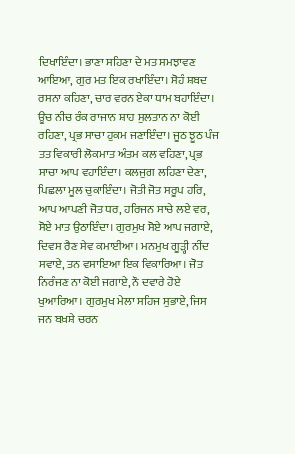ਦਿਖਾਇੰਦਾ। ਭਾਣਾ ਸਹਿਣਾ ਦੇ ਮਤ ਸਮਝਾਵਣ ਆਇਆ, ਗੁਰ ਮਤ ਇਕ ਰਖਾਇੰਦਾ। ਸੋਹੰ ਸ਼ਬਦ ਰਸਨਾ ਕਹਿਣਾ, ਚਾਰ ਵਰਨ ਏਕਾ ਧਾਮ ਬਹਾਇੰਦਾ। ਊਚ ਨੀਚ ਰੰਕ ਰਾਜਾਨ ਸ਼ਾਹ ਸੁਲਤਾਨ ਨਾ ਕੋਈ ਰਹਿਣਾ, ਪ੍ਰਭ ਸਾਚਾ ਹੁਕਮ ਜਣਾਇੰਦਾ। ਜੂਠ ਝੂਠ ਪੰਜ ਤਤ ਵਿਕਾਰੀ ਲੋਕਮਾਤ ਅੰਤਮ ਕਲ ਵਹਿਣਾ, ਪ੍ਰਭ ਸਾਚਾ ਆਪ ਵਹਾਇੰਦਾ। ਕਲਜੁਗ ਲਹਿਣਾ ਦੇਣਾ, ਪਿਛਲਾ ਮੂਲ ਚੁਕਾਇੰਦਾ। ਜੋਤੀ ਜੋਤ ਸਰੂਪ ਹਰਿ, ਆਪ ਆਪਣੀ ਜੋਤ ਧਰ, ਹਰਿਜਨ ਸਾਚੇ ਲਏ ਵਰ, ਸੋਏ ਮਾਤ ਉਠਾਇੰਦਾ। ਗੁਰਮੁਖ ਸੋਏ ਆਪ ਜਗਾਏ, ਦਿਵਸ ਰੈਣ ਸੇਵ ਕਮਾਈਆ। ਮਨਮੁਖ ਗੂੜ੍ਹੀ ਨੀਂਦ ਸਵਾਏ, ਤਨ ਵਸਾਇਆ ਇਕ ਵਿਕਾਰਿਆ। ਜੋਤ ਨਿਰੰਜਣ ਨਾ ਕੋਈ ਜਗਾਏ, ਨੌ ਦਵਾਰੇ ਹੋਏ ਖੁਆਰਿਆ। ਗੁਰਮੁਖ ਮੇਲਾ ਸਹਿਜ ਸੁਭਾਏ, ਜਿਸ ਜਨ ਬਖ਼ਸ਼ੇ ਚਰਨ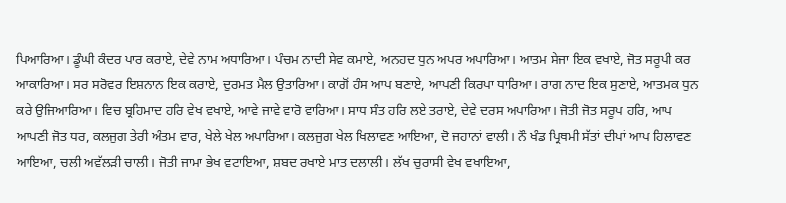ਪਿਆਰਿਆ। ਡੂੰਘੀ ਕੰਦਰ ਪਾਰ ਕਰਾਏ, ਦੇਵੇ ਨਾਮ ਅਧਾਰਿਆ। ਪੰਚਮ ਨਾਦੀ ਸੇਵ ਕਮਾਏ, ਅਨਹਦ ਧੁਨ ਅਪਰ ਅਪਾਰਿਆ। ਆਤਮ ਸੇਜਾ ਇਕ ਵਖਾਏ, ਜੋਤ ਸਰੂਪੀ ਕਰ ਆਕਾਰਿਆ। ਸਰ ਸਰੋਵਰ ਇਸ਼ਨਾਨ ਇਕ ਕਰਾਏ, ਦੁਰਮਤ ਮੈਲ ਉਤਾਰਿਆ। ਕਾਗੋਂ ਹੰਸ ਆਪ ਬਣਾਏ, ਆਪਣੀ ਕਿਰਪਾ ਧਾਰਿਆ। ਰਾਗ ਨਾਦ ਇਕ ਸੁਣਾਏ, ਆਤਮਕ ਧੁਨ ਕਰੇ ਉਜਿਆਰਿਆ। ਵਿਚ ਬ੍ਰਹਿਮਾਦ ਹਰਿ ਵੇਖ ਵਖਾਏ, ਆਵੇ ਜਾਵੇ ਵਾਰੋ ਵਾਰਿਆ। ਸਾਧ ਸੰਤ ਹਰਿ ਲਏ ਤਰਾਏ, ਦੇਵੇ ਦਰਸ ਅਪਾਰਿਆ। ਜੋਤੀ ਜੋਤ ਸਰੂਪ ਹਰਿ, ਆਪ ਆਪਣੀ ਜੋਤ ਧਰ, ਕਲਜੁਗ ਤੇਰੀ ਅੰਤਮ ਵਾਰ, ਖੇਲੇ ਖੇਲ ਅਪਾਰਿਆ। ਕਲਜੁਗ ਖੇਲ ਖਿਲਾਵਣ ਆਇਆ, ਦੋ ਜਹਾਨਾਂ ਵਾਲੀ। ਨੌ ਖੰਡ ਪ੍ਰਿਥਮੀ ਸੱਤਾਂ ਦੀਪਾਂ ਆਪ ਹਿਲਾਵਣ ਆਇਆ, ਚਲੀ ਅਵੱਲੜੀ ਚਾਲੀ। ਜੋਤੀ ਜਾਮਾ ਭੇਖ ਵਟਾਇਆ, ਸ਼ਬਦ ਰਖਾਏ ਮਾਤ ਦਲਾਲੀ। ਲੱਖ ਚੁਰਾਸੀ ਵੇਖ ਵਖਾਇਆ,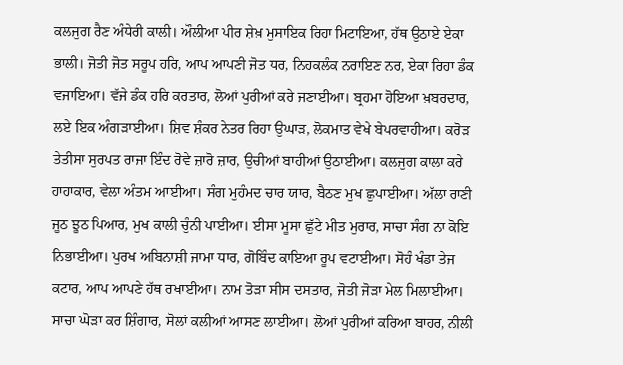ਕਲਜੁਗ ਰੈਣ ਅੰਧੇਰੀ ਕਾਲੀ। ਔਲੀਆ ਪੀਰ ਸ਼ੇਖ਼ ਮੁਸਾਇਕ ਰਿਹਾ ਮਿਟਾਇਆ, ਹੱਥ ਉਠਾਏ ਏਕਾ ਭਾਲੀ। ਜੋਤੀ ਜੋਤ ਸਰੂਪ ਹਰਿ, ਆਪ ਆਪਣੀ ਜੋਤ ਧਰ, ਨਿਹਕਲੰਕ ਨਰਾਇਣ ਨਰ, ਏਕਾ ਰਿਹਾ ਡੰਕ ਵਜਾਇਆ। ਵੱਜੇ ਡੰਕ ਹਰਿ ਕਰਤਾਰ, ਲੋਆਂ ਪੁਰੀਆਂ ਕਰੇ ਜਣਾਈਆ। ਬ੍ਰਹਮਾ ਹੋਇਆ ਖ਼ਬਰਦਾਰ, ਲਏ ਇਕ ਅੰਗੜਾਈਆ। ਸ਼ਿਵ ਸ਼ੰਕਰ ਨੇਤਰ ਰਿਹਾ ਉਘਾੜ, ਲੋਕਮਾਤ ਵੇਖੇ ਬੇਪਰਵਾਹੀਆ। ਕਰੋੜ ਤੇਤੀਸਾ ਸੁਰਪਤ ਰਾਜਾ ਇੰਦ ਰੋਵੇ ਜ਼ਾਰੋ ਜ਼ਾਰ, ਉਚੀਆਂ ਬਾਹੀਆਂ ਉਠਾਈਆ। ਕਲਜੁਗ ਕਾਲਾ ਕਰੇ ਹਾਹਾਕਾਰ, ਵੇਲਾ ਅੰਤਮ ਆਈਆ। ਸੰਗ ਮੁਹੰਮਦ ਚਾਰ ਯਾਰ, ਬੈਠਣ ਮੁਖ ਛੁਪਾਈਆ। ਅੱਲਾ ਰਾਣੀ ਜੂਠ ਝੂਠ ਪਿਆਰ, ਮੁਖ ਕਾਲੀ ਚੁੰਨੀ ਪਾਈਆ। ਈਸਾ ਮੂਸਾ ਛੁੱਟੇ ਮੀਤ ਮੁਰਾਰ, ਸਾਚਾ ਸੰਗ ਨਾ ਕੋਇ ਨਿਭਾਈਆ। ਪੁਰਖ ਅਬਿਨਾਸ਼ੀ ਜਾਮਾ ਧਾਰ, ਗੋਬਿੰਦ ਕਾਇਆ ਰੂਪ ਵਟਾਈਆ। ਸੋਹੰ ਖੰਡਾ ਤੇਜ ਕਟਾਰ, ਆਪ ਆਪਣੇ ਹੱਥ ਰਖਾਈਆ। ਨਾਮ ਤੋੜਾ ਸੀਸ ਦਸਤਾਰ, ਜੋਤੀ ਜੋੜਾ ਮੇਲ ਮਿਲਾਈਆ। ਸਾਚਾ ਘੋੜਾ ਕਰ ਸ਼ਿੰਗਾਰ, ਸੋਲਾਂ ਕਲੀਆਂ ਆਸਣ ਲਾਈਆ। ਲੋਆਂ ਪੁਰੀਆਂ ਕਰਿਆ ਬਾਹਰ, ਨੀਲੀ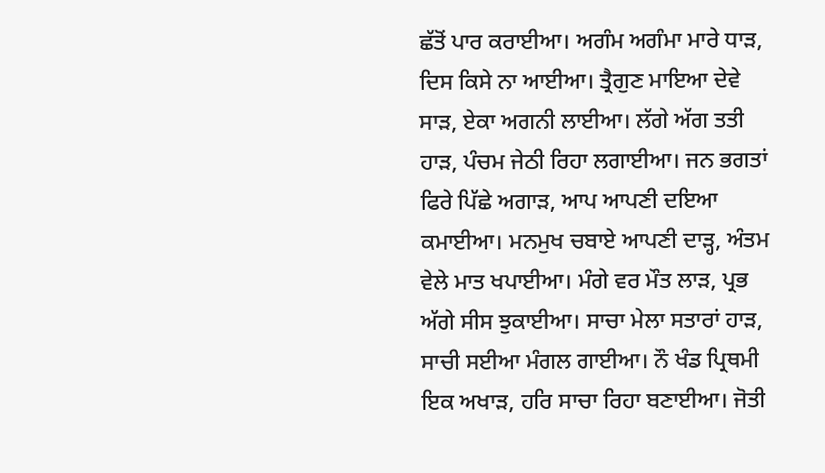ਛੱਤੋਂ ਪਾਰ ਕਰਾਈਆ। ਅਗੰਮ ਅਗੰਮਾ ਮਾਰੇ ਧਾੜ, ਦਿਸ ਕਿਸੇ ਨਾ ਆਈਆ। ਤ੍ਰੈਗੁਣ ਮਾਇਆ ਦੇਵੇ ਸਾੜ, ਏਕਾ ਅਗਨੀ ਲਾਈਆ। ਲੱਗੇ ਅੱਗ ਤਤੀ ਹਾੜ, ਪੰਚਮ ਜੇਠੀ ਰਿਹਾ ਲਗਾਈਆ। ਜਨ ਭਗਤਾਂ ਫਿਰੇ ਪਿੱਛੇ ਅਗਾੜ, ਆਪ ਆਪਣੀ ਦਇਆ ਕਮਾਈਆ। ਮਨਮੁਖ ਚਬਾਏ ਆਪਣੀ ਦਾੜ੍ਹ, ਅੰਤਮ ਵੇਲੇ ਮਾਤ ਖਪਾਈਆ। ਮੰਗੇ ਵਰ ਮੌਤ ਲਾੜ, ਪ੍ਰਭ ਅੱਗੇ ਸੀਸ ਝੁਕਾਈਆ। ਸਾਚਾ ਮੇਲਾ ਸਤਾਰਾਂ ਹਾੜ, ਸਾਚੀ ਸਈਆ ਮੰਗਲ ਗਾਈਆ। ਨੌ ਖੰਡ ਪ੍ਰਿਥਮੀ ਇਕ ਅਖਾੜ, ਹਰਿ ਸਾਚਾ ਰਿਹਾ ਬਣਾਈਆ। ਜੋਤੀ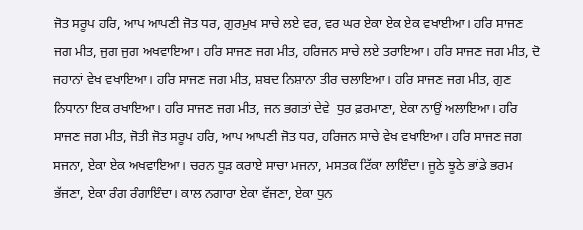ਜੋਤ ਸਰੂਪ ਹਰਿ, ਆਪ ਆਪਣੀ ਜੋਤ ਧਰ, ਗੁਰਮੁਖ ਸਾਚੇ ਲਏ ਵਰ, ਵਰ ਘਰ ਏਕਾ ਏਕ ਏਕ ਵਖਾਈਆ। ਹਰਿ ਸਾਜਣ ਜਗ ਮੀਤ, ਜੁਗ ਜੁਗ ਅਖਵਾਇਆ। ਹਰਿ ਸਾਜਣ ਜਗ ਮੀਤ, ਹਰਿਜਨ ਸਾਚੇ ਲਏ ਤਰਾਇਆ। ਹਰਿ ਸਾਜਣ ਜਗ ਮੀਤ, ਦੋ ਜਹਾਨਾਂ ਵੇਖ ਵਖਾਇਆ। ਹਰਿ ਸਾਜਣ ਜਗ ਮੀਤ, ਸ਼ਬਦ ਨਿਸ਼ਾਨਾ ਤੀਰ ਚਲਾਇਆ। ਹਰਿ ਸਾਜਣ ਜਗ ਮੀਤ, ਗੁਣ ਨਿਧਾਨਾ ਇਕ ਰਖਾਇਆ। ਹਰਿ ਸਾਜਣ ਜਗ ਮੀਤ, ਜਨ ਭਗਤਾਂ ਦੇਵੇ  ਧੁਰ ਫ਼ਰਮਾਣਾ, ਏਕਾ ਨਾਉਂ ਅਲਾਇਆ। ਹਰਿ ਸਾਜਣ ਜਗ ਮੀਤ, ਜੋਤੀ ਜੋਤ ਸਰੂਪ ਹਰਿ, ਆਪ ਆਪਣੀ ਜੋਤ ਧਰ, ਹਰਿਜਨ ਸਾਚੇ ਵੇਖ ਵਖਾਇਆ। ਹਰਿ ਸਾਜਣ ਜਗ ਸਜਨਾ, ਏਕਾ ਏਕ ਅਖਵਾਇਆ। ਚਰਨ ਧੂੜ ਕਰਾਏ ਸਾਚਾ ਮਜਨਾ, ਮਸਤਕ ਟਿੱਕਾ ਲਾਇੰਦਾ। ਜੂਠੇ ਝੂਠੇ ਭਾਂਡੇ ਭਰਮ ਭੱਜਣਾ, ਏਕਾ ਰੰਗ ਰੰਗਾਇੰਦਾ। ਕਾਲ ਨਗਾਰਾ ਏਕਾ ਵੱਜਣਾ, ਏਕਾ ਧੁਨ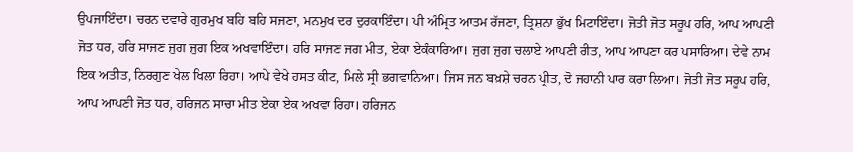ਉਪਜਾਇੰਦਾ। ਚਰਨ ਦਵਾਰੇ ਗੁਰਮੁਖ ਬਹਿ ਬਹਿ ਸਜਣਾ, ਮਨਮੁਖ ਦਰ ਦੁਰਕਾਇੰਦਾ। ਪੀ ਅੰਮ੍ਰਿਤ ਆਤਮ ਰੱਜਣਾ, ਤ੍ਰਿਸ਼ਨਾ ਭੁੱਖ ਮਿਟਾਇੰਦਾ। ਜੋਤੀ ਜੋਤ ਸਰੂਪ ਹਰਿ, ਆਪ ਆਪਣੀ ਜੋਤ ਧਰ, ਹਰਿ ਸਾਜਣ ਜੁਗ ਜੁਗ ਇਕ ਅਖਵਾਇੰਦਾ। ਹਰਿ ਸਾਜਣ ਜਗ ਮੀਤ, ਏਕਾ ਏਕੰਕਾਰਿਆ। ਜੁਗ ਜੁਗ ਚਲਾਏ ਆਪਣੀ ਰੀਤ, ਆਪ ਆਪਣਾ ਕਰ ਪਸਾਰਿਆ। ਦੇਵੇ ਨਾਮ ਇਕ ਅਤੀਤ, ਨਿਰਗੁਣ ਖੇਲ ਖਿਲਾ ਰਿਹਾ। ਆਪੇ ਵੇਖੇ ਹਸਤ ਕੀਟ, ਮਿਲੇ ਸ੍ਰੀ ਭਗਵਾਨਿਆ। ਜਿਸ ਜਨ ਬਖ਼ਸ਼ੇ ਚਰਨ ਪ੍ਰੀਤ, ਦੋ ਜਹਾਨੀ ਪਾਰ ਕਰਾ ਲਿਆ। ਜੋਤੀ ਜੋਤ ਸਰੂਪ ਹਰਿ, ਆਪ ਆਪਣੀ ਜੋਤ ਧਰ, ਹਰਿਜਨ ਸਾਚਾ ਮੀਤ ਏਕਾ ਏਕ ਅਖਵਾ ਰਿਹਾ। ਹਰਿਜਨ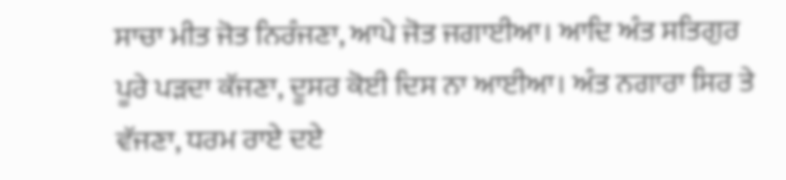ਸਾਚਾ ਮੀਤ ਜੋਤ ਨਿਰੰਜਣਾ, ਆਪੇ ਜੋਤ ਜਗਾਈਆ। ਆਦਿ ਅੰਤ ਸਤਿਗੁਰ ਪੂਰੇ ਪੜਦਾ ਕੱਜਣਾ, ਦੂਸਰ ਕੋਈ ਦਿਸ ਨਾ ਆਈਆ। ਅੰਤ ਨਗਾਰਾ ਸਿਰ ਤੇ ਵੱਜਣਾ, ਧਰਮ ਰਾਏ ਦਏ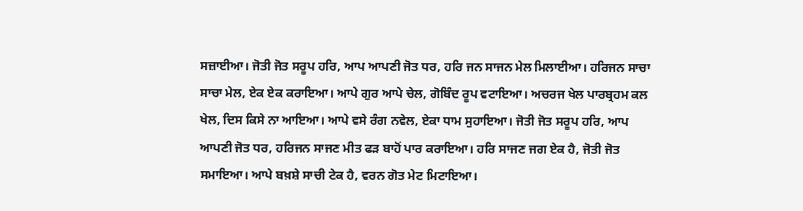ਸਜ਼ਾਈਆ। ਜੋਤੀ ਜੋਤ ਸਰੂਪ ਹਰਿ, ਆਪ ਆਪਣੀ ਜੋਤ ਧਰ, ਹਰਿ ਜਨ ਸਾਜਨ ਮੇਲ ਮਿਲਾਈਆ। ਹਰਿਜਨ ਸਾਚਾ ਸਾਚਾ ਮੇਲ, ਏਕ ਏਕ ਕਰਾਇਆ। ਆਪੇ ਗੁਰ ਆਪੇ ਚੇਲ, ਗੋਬਿੰਦ ਰੂਪ ਵਟਾਇਆ। ਅਚਰਜ ਖੇਲ ਪਾਰਬ੍ਰਹਮ ਕਲ ਖੇਲ, ਦਿਸ ਕਿਸੇ ਨਾ ਆਇਆ। ਆਪੇ ਵਸੇ ਰੰਗ ਨਵੇਲ, ਏਕਾ ਧਾਮ ਸੁਹਾਇਆ। ਜੋਤੀ ਜੋਤ ਸਰੂਪ ਹਰਿ, ਆਪ ਆਪਣੀ ਜੋਤ ਧਰ, ਹਰਿਜਨ ਸਾਜਣ ਮੀਤ ਫੜ ਬਾਹੋਂ ਪਾਰ ਕਰਾਇਆ। ਹਰਿ ਸਾਜਣ ਜਗ ਏਕ ਹੈ, ਜੋਤੀ ਜੋਤ ਸਮਾਇਆ। ਆਪੇ ਬਖ਼ਸ਼ੇ ਸਾਚੀ ਟੇਕ ਹੈ, ਵਰਨ ਗੋਤ ਮੇਟ ਮਿਟਾਇਆ।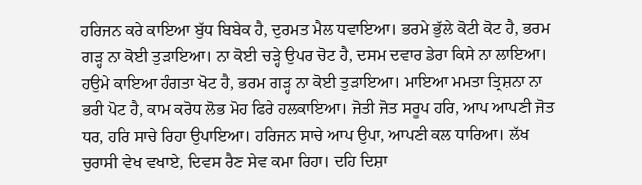ਹਰਿਜਨ ਕਰੇ ਕਾਇਆ ਬੁੱਧ ਬਿਬੇਕ ਹੈ, ਦੁਰਮਤ ਮੈਲ ਧਵਾਇਆ। ਭਰਮੇ ਭੁੱਲੇ ਕੋਟੀ ਕੋਟ ਹੈ, ਭਰਮ ਗੜ੍ਹ ਨਾ ਕੋਈ ਤੁੜਾਇਆ। ਨਾ ਕੋਈ ਚੜ੍ਹੇ ਉਪਰ ਚੋਟ ਹੈ, ਦਸਮ ਦਵਾਰ ਡੇਰਾ ਕਿਸੇ ਨਾ ਲਾਇਆ। ਹਉਮੇ ਕਾਇਆ ਹੰਗਤਾ ਖੋਟ ਹੈ, ਭਰਮ ਗੜ੍ਹ ਨਾ ਕੋਈ ਤੁੜਾਇਆ। ਮਾਇਆ ਮਮਤਾ ਤ੍ਰਿਸ਼ਨਾ ਨਾ ਭਰੀ ਪੋਟ ਹੈ, ਕਾਮ ਕਰੋਧ ਲੋਭ ਮੋਹ ਫਿਰੇ ਹਲਕਾਇਆ। ਜੋਤੀ ਜੋਤ ਸਰੂਪ ਹਰਿ, ਆਪ ਆਪਣੀ ਜੋਤ ਧਰ, ਹਰਿ ਸਾਚੇ ਰਿਹਾ ਉਪਾਇਆ। ਹਰਿਜਨ ਸਾਚੇ ਆਪ ਉਪਾ, ਆਪਣੀ ਕਲ ਧਾਰਿਆ। ਲੱਖ ਚੁਰਾਸੀ ਵੇਖ ਵਖਾਏ, ਦਿਵਸ ਰੈਣ ਸੇਵ ਕਮਾ ਰਿਹਾ। ਦਹਿ ਦਿਸ਼ਾ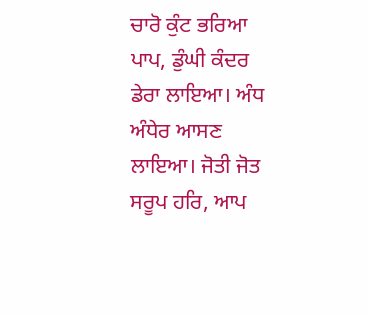ਚਾਰੋ ਕੁੰਟ ਭਰਿਆ ਪਾਪ, ਡੁੰਘੀ ਕੰਦਰ ਡੇਰਾ ਲਾਇਆ। ਅੰਧ ਅੰਧੇਰ ਆਸਣ ਲਾਇਆ। ਜੋਤੀ ਜੋਤ ਸਰੂਪ ਹਰਿ, ਆਪ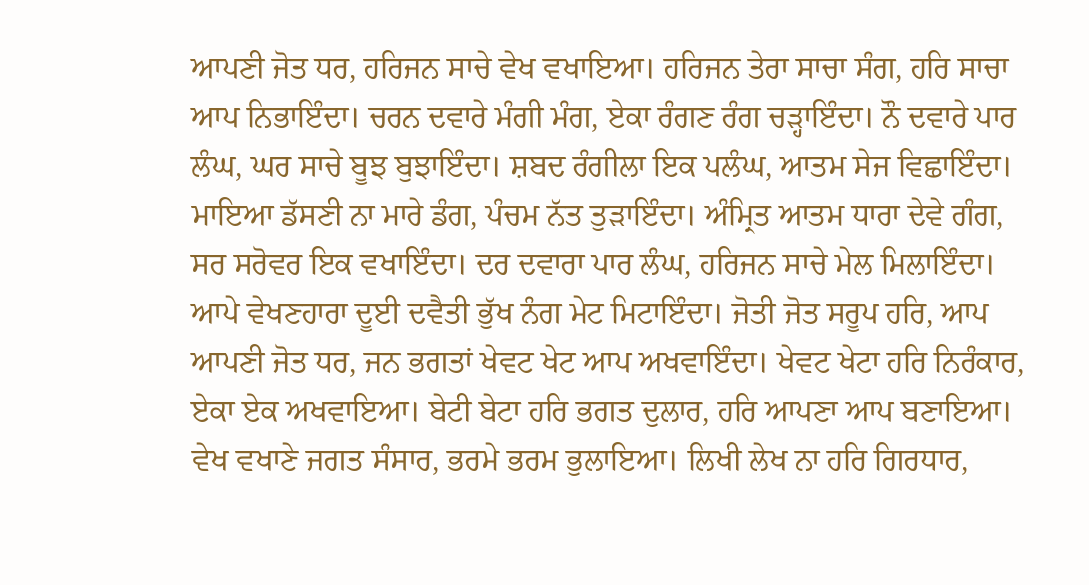ਆਪਣੀ ਜੋਤ ਧਰ, ਹਰਿਜਨ ਸਾਚੇ ਵੇਖ ਵਖਾਇਆ। ਹਰਿਜਨ ਤੇਰਾ ਸਾਚਾ ਸੰਗ, ਹਰਿ ਸਾਚਾ ਆਪ ਨਿਭਾਇੰਦਾ। ਚਰਨ ਦਵਾਰੇ ਮੰਗੀ ਮੰਗ, ਏਕਾ ਰੰਗਣ ਰੰਗ ਚੜ੍ਹਾਇੰਦਾ। ਨੌ ਦਵਾਰੇ ਪਾਰ ਲੰਘ, ਘਰ ਸਾਚੇ ਬੂਝ ਬੁਝਾਇੰਦਾ। ਸ਼ਬਦ ਰੰਗੀਲਾ ਇਕ ਪਲੰਘ, ਆਤਮ ਸੇਜ ਵਿਛਾਇੰਦਾ। ਮਾਇਆ ਡੱਸਣੀ ਨਾ ਮਾਰੇ ਡੰਗ, ਪੰਚਮ ਨੱਤ ਤੁੜਾਇੰਦਾ। ਅੰਮ੍ਰਿਤ ਆਤਮ ਧਾਰਾ ਦੇਵੇ ਗੰਗ, ਸਰ ਸਰੋਵਰ ਇਕ ਵਖਾਇੰਦਾ। ਦਰ ਦਵਾਰਾ ਪਾਰ ਲੰਘ, ਹਰਿਜਨ ਸਾਚੇ ਮੇਲ ਮਿਲਾਇੰਦਾ। ਆਪੇ ਵੇਖਣਹਾਰਾ ਦੂਈ ਦਵੈਤੀ ਭੁੱਖ ਨੰਗ ਮੇਟ ਮਿਟਾਇੰਦਾ। ਜੋਤੀ ਜੋਤ ਸਰੂਪ ਹਰਿ, ਆਪ ਆਪਣੀ ਜੋਤ ਧਰ, ਜਨ ਭਗਤਾਂ ਖੇਵਟ ਖੇਟ ਆਪ ਅਖਵਾਇੰਦਾ। ਖੇਵਟ ਖੇਟਾ ਹਰਿ ਨਿਰੰਕਾਰ, ਏਕਾ ਏਕ ਅਖਵਾਇਆ। ਬੇਟੀ ਬੇਟਾ ਹਰਿ ਭਗਤ ਦੁਲਾਰ, ਹਰਿ ਆਪਣਾ ਆਪ ਬਣਾਇਆ। ਵੇਖ ਵਖਾਣੇ ਜਗਤ ਸੰਸਾਰ, ਭਰਮੇ ਭਰਮ ਭੁਲਾਇਆ। ਲਿਖੀ ਲੇਖ ਨਾ ਹਰਿ ਗਿਰਧਾਰ,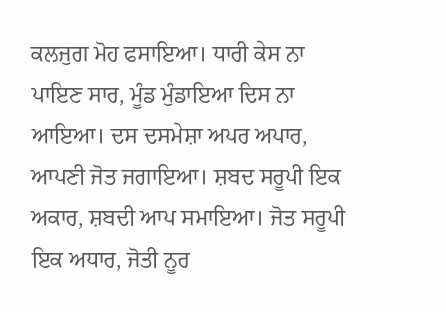ਕਲਜੁਗ ਮੋਹ ਫਸਾਇਆ। ਧਾਰੀ ਕੇਸ ਨਾ ਪਾਇਣ ਸਾਰ, ਮੂੰਡ ਮੁੰਡਾਇਆ ਦਿਸ ਨਾ ਆਇਆ। ਦਸ ਦਸਮੇਸ਼ਾ ਅਪਰ ਅਪਾਰ, ਆਪਣੀ ਜੋਤ ਜਗਾਇਆ। ਸ਼ਬਦ ਸਰੂਪੀ ਇਕ ਅਕਾਰ, ਸ਼ਬਦੀ ਆਪ ਸਮਾਇਆ। ਜੋਤ ਸਰੂਪੀ ਇਕ ਅਧਾਰ, ਜੋਤੀ ਨੂਰ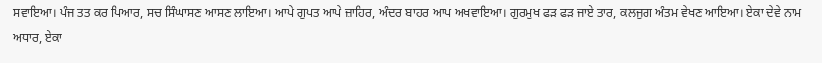ਸਵਾਇਆ। ਪੰਜ ਤਤ ਕਰ ਪਿਆਰ, ਸਚ ਸਿੰਘਾਸਣ ਆਸਣ ਲਾਇਆ। ਆਪੇ ਗੁਪਤ ਆਪੇ ਜ਼ਾਹਿਰ, ਅੰਦਰ ਬਾਹਰ ਆਪ ਅਖਵਾਇਆ। ਗੁਰਮੁਖ ਫੜ ਫੜ ਜਾਏ ਤਾਰ, ਕਲਜੁਗ ਅੰਤਮ ਵੇਖਣ ਆਇਆ। ਏਕਾ ਦੇਵੇ ਨਾਮ ਅਧਾਰ, ਏਕਾ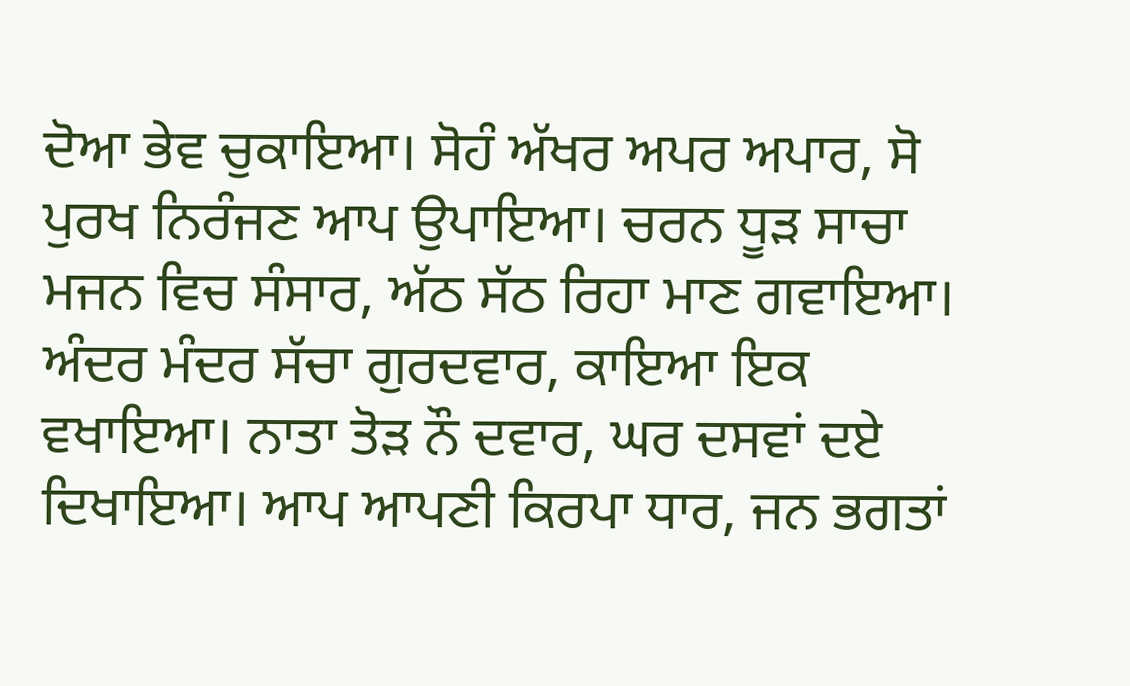ਦੋਆ ਭੇਵ ਚੁਕਾਇਆ। ਸੋਹੰ ਅੱਖਰ ਅਪਰ ਅਪਾਰ, ਸੋ ਪੁਰਖ ਨਿਰੰਜਣ ਆਪ ਉਪਾਇਆ। ਚਰਨ ਧੂੜ ਸਾਚਾ ਮਜਨ ਵਿਚ ਸੰਸਾਰ, ਅੱਠ ਸੱਠ ਰਿਹਾ ਮਾਣ ਗਵਾਇਆ। ਅੰਦਰ ਮੰਦਰ ਸੱਚਾ ਗੁਰਦਵਾਰ, ਕਾਇਆ ਇਕ ਵਖਾਇਆ। ਨਾਤਾ ਤੋੜ ਨੌ ਦਵਾਰ, ਘਰ ਦਸਵਾਂ ਦਏ ਦਿਖਾਇਆ। ਆਪ ਆਪਣੀ ਕਿਰਪਾ ਧਾਰ, ਜਨ ਭਗਤਾਂ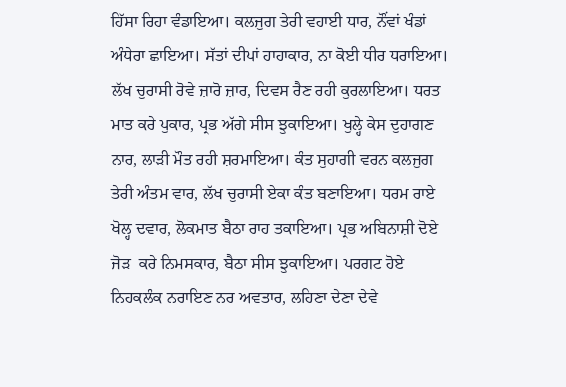ਹਿੱਸਾ ਰਿਹਾ ਵੰਡਾਇਆ। ਕਲਜੁਗ ਤੇਰੀ ਵਹਾਈ ਧਾਰ, ਨੌਂਵਾਂ ਖੰਡਾਂ ਅੰਧੇਰਾ ਛਾਇਆ। ਸੱਤਾਂ ਦੀਪਾਂ ਹਾਹਾਕਾਰ, ਨਾ ਕੋਈ ਧੀਰ ਧਰਾਇਆ। ਲੱਖ ਚੁਰਾਸੀ ਰੋਵੇ ਜ਼ਾਰੋ ਜ਼ਾਰ, ਦਿਵਸ ਰੈਣ ਰਹੀ ਕੁਰਲਾਇਆ। ਧਰਤ ਮਾਤ ਕਰੇ ਪੁਕਾਰ, ਪ੍ਰਭ ਅੱਗੇ ਸੀਸ ਝੁਕਾਇਆ। ਖੁਲ੍ਹੇ ਕੇਸ ਦੁਹਾਗਣ ਨਾਰ, ਲਾੜੀ ਮੌਤ ਰਹੀ ਸ਼ਰਮਾਇਆ। ਕੰਤ ਸੁਹਾਗੀ ਵਰਨ ਕਲਜੁਗ ਤੇਰੀ ਅੰਤਮ ਵਾਰ, ਲੱਖ ਚੁਰਾਸੀ ਏਕਾ ਕੰਤ ਬਣਾਇਆ। ਧਰਮ ਰਾਏ ਖੋਲ੍ਹ ਦਵਾਰ, ਲੋਕਮਾਤ ਬੈਠਾ ਰਾਹ ਤਕਾਇਆ। ਪ੍ਰਭ ਅਬਿਨਾਸ਼ੀ ਦੋਏ ਜੋੜ  ਕਰੇ ਨਿਮਸਕਾਰ, ਬੈਠਾ ਸੀਸ ਝੁਕਾਇਆ। ਪਰਗਟ ਹੋਏ ਨਿਹਕਲੰਕ ਨਰਾਇਣ ਨਰ ਅਵਤਾਰ, ਲਹਿਣਾ ਦੇਣਾ ਦੇਵੇ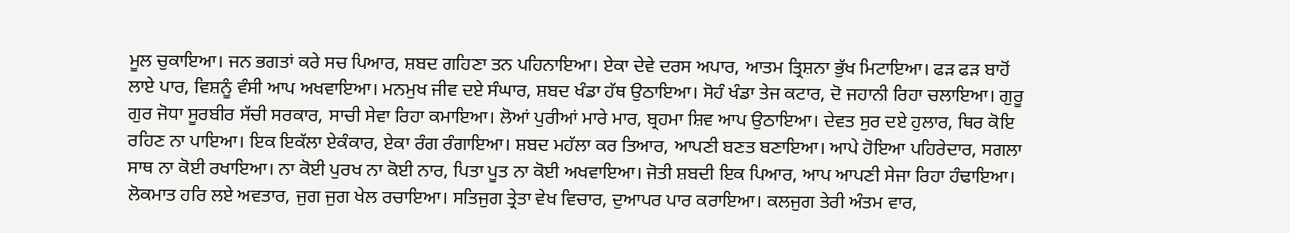ਮੂਲ ਚੁਕਾਇਆ। ਜਨ ਭਗਤਾਂ ਕਰੇ ਸਚ ਪਿਆਰ, ਸ਼ਬਦ ਗਹਿਣਾ ਤਨ ਪਹਿਨਾਇਆ। ਏਕਾ ਦੇਵੇ ਦਰਸ ਅਪਾਰ, ਆਤਮ ਤ੍ਰਿਸ਼ਨਾ ਭੁੱਖ ਮਿਟਾਇਆ। ਫੜ ਫੜ ਬਾਹੋਂ ਲਾਏ ਪਾਰ, ਵਿਸ਼ਨੂੰ ਵੰਸੀ ਆਪ ਅਖਵਾਇਆ। ਮਨਮੁਖ ਜੀਵ ਦਏ ਸੰਘਾਰ, ਸ਼ਬਦ ਖੰਡਾ ਹੱਥ ਉਠਾਇਆ। ਸੋਹੰ ਖੰਡਾ ਤੇਜ ਕਟਾਰ, ਦੋ ਜਹਾਨੀ ਰਿਹਾ ਚਲਾਇਆ। ਗੁਰੂ ਗੁਰ ਜੋਧਾ ਸੂਰਬੀਰ ਸੱਚੀ ਸਰਕਾਰ, ਸਾਚੀ ਸੇਵਾ ਰਿਹਾ ਕਮਾਇਆ। ਲੋਆਂ ਪੁਰੀਆਂ ਮਾਰੇ ਮਾਰ, ਬ੍ਰਹਮਾ ਸ਼ਿਵ ਆਪ ਉਠਾਇਆ। ਦੇਵਤ ਸੁਰ ਦਏ ਹੁਲਾਰ, ਥਿਰ ਕੋਇ ਰਹਿਣ ਨਾ ਪਾਇਆ। ਇਕ ਇਕੱਲਾ ਏਕੰਕਾਰ, ਏਕਾ ਰੰਗ ਰੰਗਾਇਆ। ਸ਼ਬਦ ਮਹੱਲਾ ਕਰ ਤਿਆਰ, ਆਪਣੀ ਬਣਤ ਬਣਾਇਆ। ਆਪੇ ਹੋਇਆ ਪਹਿਰੇਦਾਰ, ਸਗਲਾ ਸਾਥ ਨਾ ਕੋਈ ਰਖਾਇਆ। ਨਾ ਕੋਈ ਪੁਰਖ ਨਾ ਕੋਈ ਨਾਰ, ਪਿਤਾ ਪੂਤ ਨਾ ਕੋਈ ਅਖਵਾਇਆ। ਜੋਤੀ ਸ਼ਬਦੀ ਇਕ ਪਿਆਰ, ਆਪ ਆਪਣੀ ਸੇਜਾ ਰਿਹਾ ਹੰਢਾਇਆ। ਲੋਕਮਾਤ ਹਰਿ ਲਏ ਅਵਤਾਰ, ਜੁਗ ਜੁਗ ਖੇਲ ਰਚਾਇਆ। ਸਤਿਜੁਗ ਤ੍ਰੇਤਾ ਵੇਖ ਵਿਚਾਰ, ਦੁਆਪਰ ਪਾਰ ਕਰਾਇਆ। ਕਲਜੁਗ ਤੇਰੀ ਅੰਤਮ ਵਾਰ,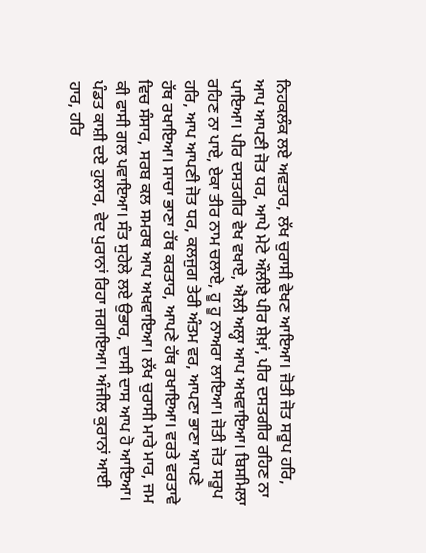ਨਿਹਕਲੰਕ ਲਏ ਅਵਤਾਰ, ਲੱਖ ਚੁਰਾਸੀ ਵੇਖਣ ਆਇਆ। ਜੋਤੀ ਜੋਤ ਸਰੂਪ ਹਰਿ, ਆਪ ਆਪਣੀ ਜੋਤ ਧਰ, ਆਪੇ ਮੇਟੇ ਔਲੀਏ ਪੀਰ ਸ਼ੇਖ਼ਾਂ, ਪੀਰ ਦਸਤਗੀਰ ਰਹਿਣ ਨਾ ਪਾਇਆ। ਪੀਰ ਦਸਤਗੀਰ ਵੇਖ ਵਖਾਏ, ਐਲੀ ਅਲ੍ਹਾ ਆਪ ਅਖਵਾਇਆ। ਬਿਸਮਿਲਾ ਰਹਿਣ ਨਾ ਪਾਏ, ਏਕਾ ਤੀਰ ਨਾਮ ਚਲਾਏ, ਹੂ ਹੂ ਨਾਅਰਾ ਲਾਇਆ। ਜੋਤੀ ਜੋਤ ਸਰੂਪ ਹਰਿ, ਆਪ ਆਪਣੀ ਜੋਤ ਧਰ, ਕਲਜੁਗ ਤੇਰੀ ਅੰਤਮ ਵਰ, ਆਪਣਾ ਭਾਣਾ ਆਪਣੇ ਹੱਥ ਰਖਾਇਆ। ਸਾਚਾ ਭਾਣਾ ਹੱਥ ਕਰਤਾਰ, ਆਪਣੇ ਹੱਥ ਰਖਾਇਆ। ਵਰਤੇ ਵਰਤਾਵੇ ਵਿਚ ਸੰਸਾਰ, ਸਰਬ ਕਲ ਸਮਰਥ ਆਪ ਅਖਵਾਇਆ। ਲੱਖ ਚੁਰਾਸੀ ਮਾਰੇ ਮਾਰ, ਜਮ ਕੀ ਫਾਸੀ ਗਲ ਪਵਾਇਆ। ਸੰਤ ਸੁਹੇਲੇ ਲਏ ਉਭਾਰ, ਦਾਸੀ ਦਾਸ ਆਪ ਹੋ ਆਇਆ। ਪੰਡਤ ਕਾਸ਼ੀ ਦਏ ਹੁਲਾਰ, ਵੇਦ ਪੁਰਾਨਾਂ ਰਿਹਾ ਜਗਾਇਆ। ਅੰਜੀਲ ਕੁਰਾਨਾਂ ਆਈ ਹਾਰ, ਹਰਿ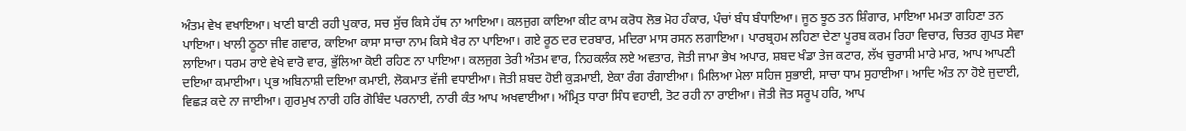ਅੰਤਮ ਵੇਖ ਵਖਾਇਆ। ਖਾਣੀ ਬਾਣੀ ਰਹੀ ਪੁਕਾਰ, ਸਚ ਸੁੱਚ ਕਿਸੇ ਹੱਥ ਨਾ ਆਇਆ। ਕਲਜੁਗ ਕਾਇਆ ਕੀਟ ਕਾਮ ਕਰੋਧ ਲੋਭ ਮੋਹ ਹੰਕਾਰ, ਪੰਚਾਂ ਬੰਧ ਬੰਧਾਇਆ। ਜੂਠ ਝੂਠ ਤਨ ਸ਼ਿੰਗਾਰ, ਮਾਇਆ ਮਮਤਾ ਗਹਿਣਾ ਤਨ ਪਾਇਆ। ਖਾਲੀ ਠੂਠਾ ਜੀਵ ਗਵਾਰ, ਕਾਇਆ ਕਾਸਾ ਸਾਚਾ ਨਾਮ ਕਿਸੇ ਖੈਰ ਨਾ ਪਾਇਆ। ਗਏ ਰੂਠ ਦਰ ਦਰਬਾਰ, ਮਦਿਰਾ ਮਾਸ ਰਸਨ ਲਗਾਇਆ। ਪਾਰਬ੍ਰਹਮ ਲਹਿਣਾ ਦੇਣਾ ਪੂਰਬ ਕਰਮ ਰਿਹਾ ਵਿਚਾਰ, ਚਿਤਰ ਗੁਪਤ ਸੇਵਾ ਲਾਇਆ। ਧਰਮ ਰਾਏ ਵੇਖੇ ਵਾਰੋ ਵਾਰ, ਭੁੱਲਿਆ ਕੋਈ ਰਹਿਣ ਨਾ ਪਾਇਆ। ਕਲਜੁਗ ਤੇਰੀ ਅੰਤਮ ਵਾਰ, ਨਿਹਕਲੰਕ ਲਏ ਅਵਤਾਰ, ਜੋਤੀ ਜਾਮਾ ਭੇਖ ਅਪਾਰ, ਸ਼ਬਦ ਖੰਡਾ ਤੇਜ ਕਟਾਰ, ਲੱਖ ਚੁਰਾਸੀ ਮਾਰੇ ਮਾਰ, ਆਪ ਆਪਣੀ ਦਇਆ ਕਮਾਈਆ। ਪ੍ਰਭ ਅਬਿਨਾਸ਼ੀ ਦਇਆ ਕਮਾਈ, ਲੋਕਮਾਤ ਵੱਜੀ ਵਧਾਈਆ। ਜੋਤੀ ਸ਼ਬਦ ਹੋਈ ਕੁੜਮਾਈ, ਏਕਾ ਰੰਗ ਰੰਗਾਈਆ। ਮਿਲਿਆ ਮੇਲਾ ਸਹਿਜ ਸੁਭਾਈ, ਸਾਚਾ ਧਾਮ ਸੁਹਾਈਆ। ਆਦਿ ਅੰਤ ਨਾ ਹੋਏ ਜੁਦਾਈ, ਵਿਛੜ ਕਦੇ ਨਾ ਜਾਈਆ। ਗੁਰਮੁਖ ਨਾਰੀ ਹਰਿ ਗੋਬਿੰਦ ਪਰਨਾਈ, ਨਾਰੀ ਕੰਤ ਆਪ ਅਖਵਾਈਆ। ਅੰਮ੍ਰਿਤ ਧਾਰਾ ਸਿੰਧ ਵਹਾਈ, ਤੋਟ ਰਹੀ ਨਾ ਰਾਈਆ। ਜੋਤੀ ਜੋਤ ਸਰੂਪ ਹਰਿ, ਆਪ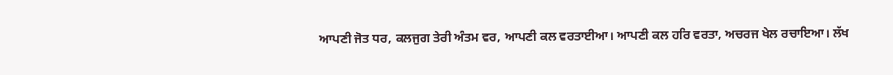ਆਪਣੀ ਜੋਤ ਧਰ, ਕਲਜੁਗ ਤੇਰੀ ਅੰਤਮ ਵਰ, ਆਪਣੀ ਕਲ ਵਰਤਾਈਆ। ਆਪਣੀ ਕਲ ਹਰਿ ਵਰਤਾ, ਅਚਰਜ ਖੇਲ ਰਚਾਇਆ। ਲੱਖ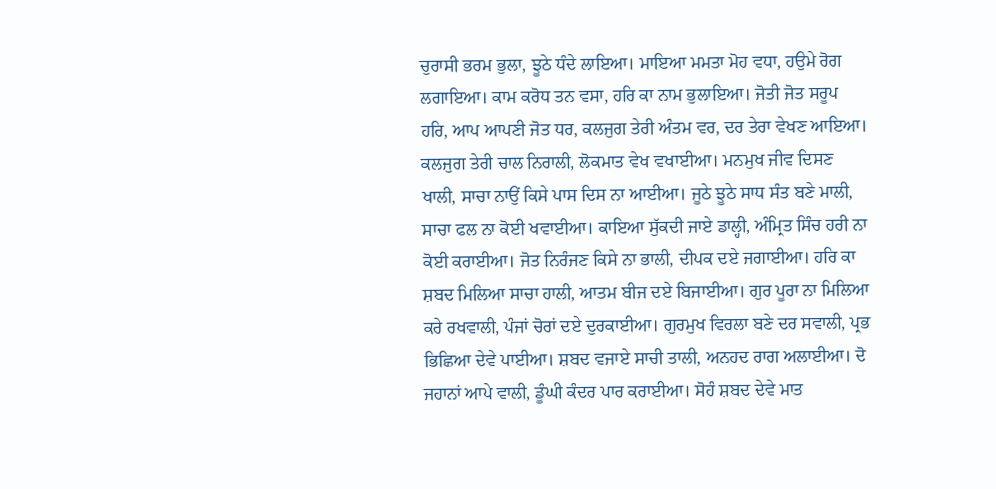ਚੁਰਾਸੀ ਭਰਮ ਭੁਲਾ, ਝੂਠੇ ਧੰਦੇ ਲਾਇਆ। ਮਾਇਆ ਮਮਤਾ ਮੋਹ ਵਧਾ, ਹਉਮੇ ਰੋਗ ਲਗਾਇਆ। ਕਾਮ ਕਰੋਧ ਤਨ ਵਸਾ, ਹਰਿ ਕਾ ਨਾਮ ਭੁਲਾਇਆ। ਜੋਤੀ ਜੋਤ ਸਰੂਪ ਹਰਿ, ਆਪ ਆਪਣੀ ਜੋਤ ਧਰ, ਕਲਜੁਗ ਤੇਰੀ ਅੰਤਮ ਵਰ, ਦਰ ਤੇਰਾ ਵੇਖਣ ਆਇਆ। ਕਲਜੁਗ ਤੇਰੀ ਚਾਲ ਨਿਰਾਲੀ, ਲੋਕਮਾਤ ਵੇਖ ਵਖਾਈਆ। ਮਨਮੁਖ ਜੀਵ ਦਿਸਣ ਖਾਲੀ, ਸਾਚਾ ਨਾਉਂ ਕਿਸੇ ਪਾਸ ਦਿਸ ਨਾ ਆਈਆ। ਜੂਠੇ ਝੂਠੇ ਸਾਧ ਸੰਤ ਬਣੇ ਮਾਲੀ, ਸਾਚਾ ਫਲ ਨਾ ਕੋਈ ਖਵਾਈਆ। ਕਾਇਆ ਸੁੱਕਦੀ ਜਾਏ ਡਾਲ੍ਹੀ, ਅੰਮ੍ਰਿਤ ਸਿੰਚ ਹਰੀ ਨਾ ਕੋਈ ਕਰਾਈਆ। ਜੋਤ ਨਿਰੰਜਣ ਕਿਸੇ ਨਾ ਭਾਲੀ, ਦੀਪਕ ਦਏ ਜਗਾਈਆ। ਹਰਿ ਕਾ ਸ਼ਬਦ ਮਿਲਿਆ ਸਾਚਾ ਹਾਲੀ, ਆਤਮ ਬੀਜ ਦਏ ਬਿਜਾਈਆ। ਗੁਰ ਪੂਰਾ ਨਾ ਮਿਲਿਆ ਕਰੇ ਰਖਵਾਲੀ, ਪੰਜਾਂ ਚੋਰਾਂ ਦਏ ਦੁਰਕਾਈਆ। ਗੁਰਮੁਖ ਵਿਰਲਾ ਬਣੇ ਦਰ ਸਵਾਲੀ, ਪ੍ਰਭ ਭਿਛਿਆ ਦੇਵੇ ਪਾਈਆ। ਸ਼ਬਦ ਵਜਾਏ ਸਾਚੀ ਤਾਲੀ, ਅਨਹਦ ਰਾਗ ਅਲਾਈਆ। ਦੋ ਜਹਾਨਾਂ ਆਪੇ ਵਾਲੀ, ਡੂੰਘੀ ਕੰਦਰ ਪਾਰ ਕਰਾਈਆ। ਸੋਹੰ ਸ਼ਬਦ ਦੇਵੇ ਮਾਤ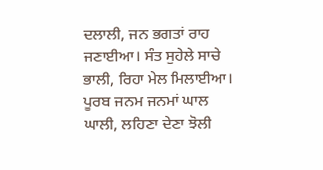ਦਲਾਲੀ, ਜਨ ਭਗਤਾਂ ਰਾਹ ਜਣਾਈਆ। ਸੰਤ ਸੁਹੇਲੇ ਸਾਚੇ ਭਾਲੀ, ਰਿਹਾ ਮੇਲ ਮਿਲਾਈਆ। ਪੂਰਬ ਜਨਮ ਜਨਮਾਂ ਘਾਲ ਘਾਲੀ, ਲਹਿਣਾ ਦੇਣਾ ਝੋਲੀ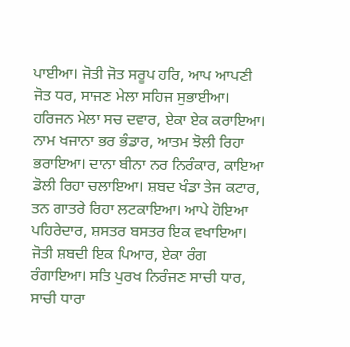ਪਾਈਆ। ਜੋਤੀ ਜੋਤ ਸਰੂਪ ਹਰਿ, ਆਪ ਆਪਣੀ ਜੋਤ ਧਰ, ਸਾਜਣ ਮੇਲਾ ਸਹਿਜ ਸੁਭਾਈਆ। ਹਰਿਜਨ ਮੇਲਾ ਸਚ ਦਵਾਰ, ਏਕਾ ਏਕ ਕਰਾਇਆ। ਨਾਮ ਖਜਾਨਾ ਭਰ ਭੰਡਾਰ, ਆਤਮ ਝੋਲੀ ਰਿਹਾ ਭਰਾਇਆ। ਦਾਨਾ ਬੀਨਾ ਨਰ ਨਿਰੰਕਾਰ, ਕਾਇਆ ਡੋਲੀ ਰਿਹਾ ਚਲਾਇਆ। ਸ਼ਬਦ ਖੰਡਾ ਤੇਜ ਕਟਾਰ, ਤਨ ਗਾਤਰੇ ਰਿਹਾ ਲਟਕਾਇਆ। ਆਪੇ ਹੋਇਆ ਪਹਿਰੇਦਾਰ, ਸ਼ਸਤਰ ਬਸਤਰ ਇਕ ਵਖਾਇਆ। ਜੋਤੀ ਸ਼ਬਦੀ ਇਕ ਪਿਆਰ, ਏਕਾ ਰੰਗ ਰੰਗਾਇਆ। ਸਤਿ ਪੁਰਖ ਨਿਰੰਜਣ ਸਾਚੀ ਧਾਰ, ਸਾਚੀ ਧਾਰਾ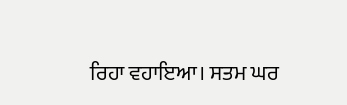ਰਿਹਾ ਵਹਾਇਆ। ਸਤਮ ਘਰ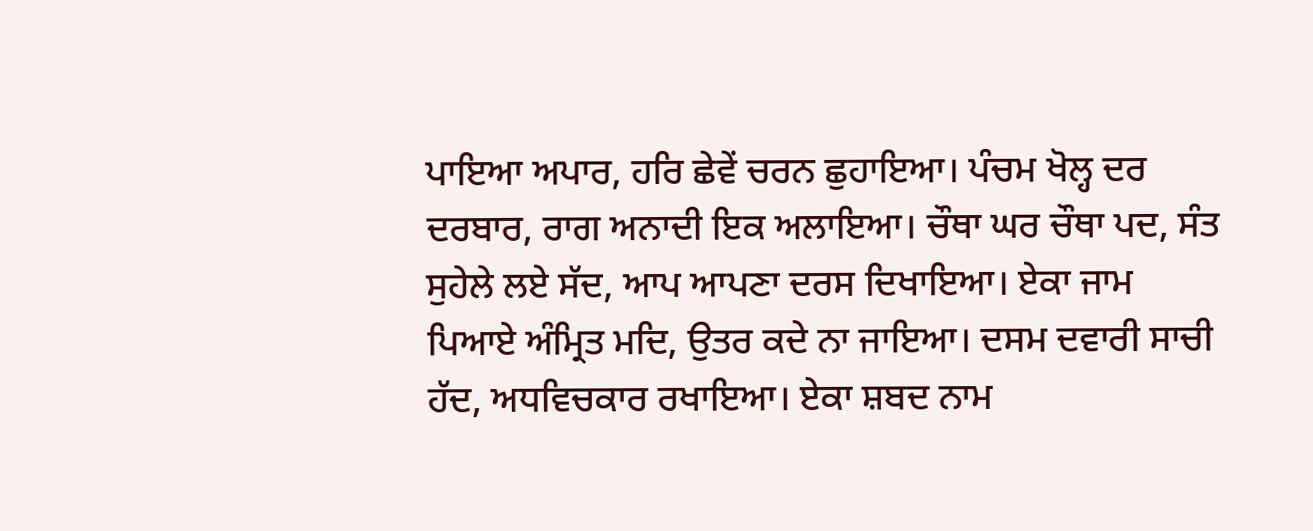ਪਾਇਆ ਅਪਾਰ, ਹਰਿ ਛੇਵੇਂ ਚਰਨ ਛੁਹਾਇਆ। ਪੰਚਮ ਖੋਲ੍ਹ ਦਰ ਦਰਬਾਰ, ਰਾਗ ਅਨਾਦੀ ਇਕ ਅਲਾਇਆ। ਚੌਥਾ ਘਰ ਚੌਥਾ ਪਦ, ਸੰਤ ਸੁਹੇਲੇ ਲਏ ਸੱਦ, ਆਪ ਆਪਣਾ ਦਰਸ ਦਿਖਾਇਆ। ਏਕਾ ਜਾਮ ਪਿਆਏ ਅੰਮ੍ਰਿਤ ਮਦਿ, ਉਤਰ ਕਦੇ ਨਾ ਜਾਇਆ। ਦਸਮ ਦਵਾਰੀ ਸਾਚੀ ਹੱਦ, ਅਧਵਿਚਕਾਰ ਰਖਾਇਆ। ਏਕਾ ਸ਼ਬਦ ਨਾਮ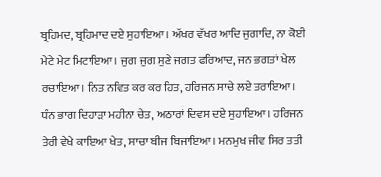ਬ੍ਰਹਿਮਦ, ਬ੍ਰਹਿਮਾਦ ਦਏ ਸੁਹਾਇਆ। ਅੱਖਰ ਵੱਖਰ ਆਦਿ ਜੁਗਾਦਿ, ਨਾ ਕੋਈ ਮੇਟੇ ਮੇਟ ਮਿਟਾਇਆ। ਜੁਗ ਜੁਗ ਸੁਣੇ ਜਗਤ ਫਰਿਆਦ, ਜਨ ਭਗਤਾਂ ਖੇਲ ਰਚਾਇਆ। ਨਿਤ ਨਵਿਤ ਕਰ ਕਰ ਹਿਤ, ਹਰਿਜਨ ਸਾਚੇ ਲਏ ਤਰਾਇਆ। ਧੰਨ ਭਾਗ ਦਿਹਾੜਾ ਮਹੀਨਾ ਚੇਤ, ਅਠਾਰਾਂ ਦਿਵਸ ਦਏ ਸੁਹਾਇਆ। ਹਰਿਜਨ ਤੇਰੀ ਵੇਖੇ ਕਾਇਆ ਖੇਤ, ਸਾਚਾ ਬੀਜ ਬਿਜਾਇਆ। ਮਨਮੁਖ ਜੀਵ ਸਿਰ ਤਤੀ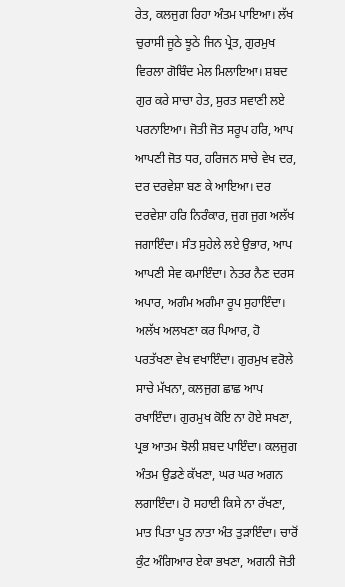ਰੇਤ, ਕਲਜੁਗ ਰਿਹਾ ਅੰਤਮ ਪਾਇਆ। ਲੱਖ ਚੁਰਾਸੀ ਜੂਠੇ ਝੂਠੇ ਜਿਨ ਪ੍ਰੇਤ, ਗੁਰਮੁਖ ਵਿਰਲਾ ਗੋਬਿੰਦ ਮੇਲ ਮਿਲਾਇਆ। ਸ਼ਬਦ ਗੁਰ ਕਰੇ ਸਾਚਾ ਹੇਤ, ਸੁਰਤ ਸਵਾਣੀ ਲਏ ਪਰਨਾਇਆ। ਜੋਤੀ ਜੋਤ ਸਰੂਪ ਹਰਿ, ਆਪ ਆਪਣੀ ਜੋਤ ਧਰ, ਹਰਿਜਨ ਸਾਚੇ ਵੇਖ ਦਰ, ਦਰ ਦਰਵੇਸ਼ਾ ਬਣ ਕੇ ਆਇਆ। ਦਰ ਦਰਵੇਸ਼ਾ ਹਰਿ ਨਿਰੰਕਾਰ, ਜੁਗ ਜੁਗ ਅਲੱਖ ਜਗਾਇੰਦਾ। ਸੰਤ ਸੁਹੇਲੇ ਲਏ ਉਭਾਰ, ਆਪ ਆਪਣੀ ਸੇਵ ਕਮਾਇੰਦਾ। ਨੇਤਰ ਨੈਣ ਦਰਸ ਅਪਾਰ, ਅਗੰਮ ਅਗੰਮਾ ਰੂਪ ਸੁਹਾਇੰਦਾ। ਅਲੱਖ ਅਲਖਣਾ ਕਰ ਪਿਆਰ, ਹੋ ਪਰਤੱਖਣਾ ਵੇਖ ਵਖਾਇੰਦਾ। ਗੁਰਮੁਖ ਵਰੋਲੇ ਸਾਚੇ ਮੱਖਨਾ, ਕਲਜੁਗ ਛਾਛ ਆਪ ਰਖਾਇੰਦਾ। ਗੁਰਮੁਖ ਕੋਇ ਨਾ ਹੋਏ ਸਖਣਾ, ਪ੍ਰਭ ਆਤਮ ਝੋਲੀ ਸ਼ਬਦ ਪਾਇੰਦਾ। ਕਲਜੁਗ ਅੰਤਮ ਉਡਣੇ ਕੱਖਣਾ, ਘਰ ਘਰ ਅਗਨ ਲਗਾਇੰਦਾ। ਹੋ ਸਹਾਈ ਕਿਸੇ ਨਾ ਰੱਖਣਾ, ਮਾਤ ਪਿਤਾ ਪੂਤ ਨਾਤਾ ਅੰਤ ਤੁੜਾਇੰਦਾ। ਚਾਰੋਂ ਕੁੰਟ ਅੰਗਿਆਰ ਏਕਾ ਭਖਣਾ, ਅਗਨੀ ਜੋਤੀ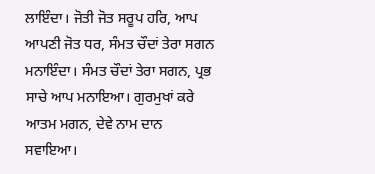ਲਾਇੰਦਾ। ਜੋਤੀ ਜੋਤ ਸਰੂਪ ਹਰਿ, ਆਪ ਆਪਣੀ ਜੋਤ ਧਰ, ਸੰਮਤ ਚੌਦਾਂ ਤੇਰਾ ਸਗਨ ਮਨਾਇੰਦਾ। ਸੰਮਤ ਚੌਦਾਂ ਤੇਰਾ ਸਗਨ, ਪ੍ਰਭ ਸਾਚੇ ਆਪ ਮਨਾਇਆ। ਗੁਰਮੁਖਾਂ ਕਰੇ ਆਤਮ ਮਗਨ, ਦੇਵੇ ਨਾਮ ਦਾਨ ਸਵਾਇਆ।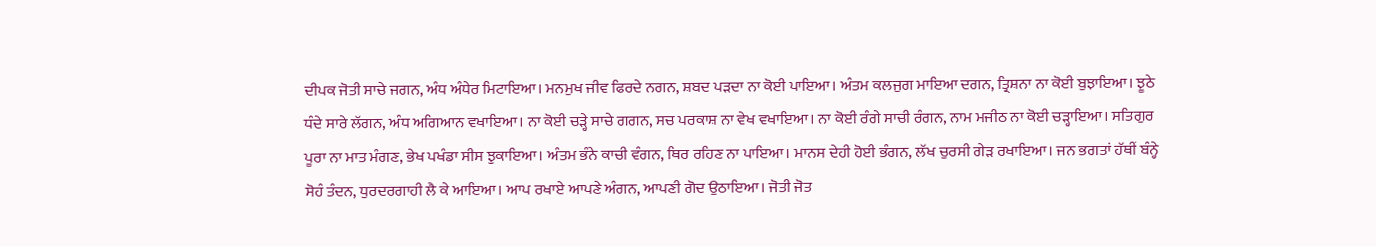ਦੀਪਕ ਜੋਤੀ ਸਾਚੇ ਜਗਨ, ਅੰਧ ਅੰਧੇਰ ਮਿਟਾਇਆ। ਮਨਮੁਖ ਜੀਵ ਫਿਰਦੇ ਨਗਨ, ਸ਼ਬਦ ਪੜਦਾ ਨਾ ਕੋਈ ਪਾਇਆ। ਅੰਤਮ ਕਲਜੁਗ ਮਾਇਆ ਦਗਨ, ਤ੍ਰਿਸ਼ਨਾ ਨਾ ਕੋਈ ਬੁਝਾਇਆ। ਝੂਠੇ ਧੰਦੇ ਸਾਰੇ ਲੱਗਨ, ਅੰਧ ਅਗਿਆਨ ਵਖਾਇਆ। ਨਾ ਕੋਈ ਚੜ੍ਹੇ ਸਾਚੇ ਗਗਨ, ਸਚ ਪਰਕਾਸ਼ ਨਾ ਵੇਖ ਵਖਾਇਆ। ਨਾ ਕੋਈ ਰੰਗੇ ਸਾਚੀ ਰੰਗਨ, ਨਾਮ ਮਜੀਠ ਨਾ ਕੋਈ ਚੜ੍ਹਾਇਆ। ਸਤਿਗੁਰ ਪੂਰਾ ਨਾ ਮਾਤ ਮੰਗਣ, ਭੇਖ ਪਖੰਡਾ ਸੀਸ ਝੁਕਾਇਆ। ਅੰਤਮ ਭੰਨੇ ਕਾਚੀ ਵੰਗਨ, ਥਿਰ ਰਹਿਣ ਨਾ ਪਾਇਆ। ਮਾਨਸ ਦੇਹੀ ਹੋਈ ਭੰਗਨ, ਲੱਖ ਚੁਰਸੀ ਗੇੜ ਰਖਾਇਆ। ਜਨ ਭਗਤਾਂ ਹੱਥੀਂ ਬੰਨ੍ਹੇ ਸੋਹੰ ਤੰਦਨ, ਧੁਰਦਰਗਾਹੀ ਲੈ ਕੇ ਆਇਆ। ਆਪ ਰਖਾਏ ਆਪਣੇ ਅੰਗਨ, ਆਪਣੀ ਗੋਦ ਉਠਾਇਆ। ਜੋਤੀ ਜੋਤ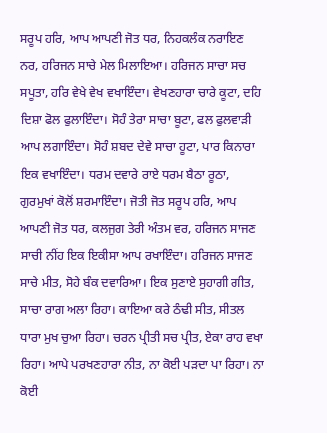ਸਰੂਪ ਹਰਿ, ਆਪ ਆਪਣੀ ਜੋਤ ਧਰ, ਨਿਹਕਲੰਕ ਨਰਾਇਣ ਨਰ, ਹਰਿਜਨ ਸਾਚੇ ਮੇਲ ਮਿਲਾਇਆ। ਹਰਿਜਨ ਸਾਚਾ ਸਚ ਸਪੂਤਾ, ਹਰਿ ਵੇਖੇ ਵੇਖ ਵਖਾਇੰਦਾ। ਵੇਖਣਹਾਰਾ ਚਾਰੇ ਕੂਟਾ, ਦਹਿ ਦਿਸ਼ਾ ਫੋਲ ਫੁਲਾਇੰਦਾ। ਸੋਹੰ ਤੇਰਾ ਸਾਚਾ ਬੂਟਾ, ਫਲ ਫੁਲਵਾੜੀ ਆਪ ਲਗਾਇੰਦਾ। ਸੋਹੰ ਸ਼ਬਦ ਦੇਵੇ ਸਾਚਾ ਹੂਟਾ, ਪਾਰ ਕਿਨਾਰਾ ਇਕ ਵਖਾਇੰਦਾ। ਧਰਮ ਦਵਾਰੇ ਰਾਏ ਧਰਮ ਬੈਠਾ ਰੂਠਾ, ਗੁਰਮੁਖਾਂ ਕੋਲੋਂ ਸ਼ਰਮਾਇੰਦਾ। ਜੋਤੀ ਜੋਤ ਸਰੂਪ ਹਰਿ, ਆਪ ਆਪਣੀ ਜੋਤ ਧਰ, ਕਲਜੁਗ ਤੇਰੀ ਅੰਤਮ ਵਰ, ਹਰਿਜਨ ਸਾਜਣ ਸਾਚੀ ਨੀਂਹ ਇਕ ਇਕੀਸਾ ਆਪ ਰਖਾਇੰਦਾ। ਹਰਿਜਨ ਸਾਜਣ ਸਾਚੇ ਮੀਤ, ਸੋਹੇ ਬੰਕ ਦਵਾਰਿਆ। ਇਕ ਸੁਣਾਏ ਸੁਹਾਗੀ ਗੀਤ, ਸਾਚਾ ਰਾਗ ਅਲਾ ਰਿਹਾ। ਕਾਇਆ ਕਰੇ ਠੰਢੀ ਸੀਤ, ਸੀਤਲ ਧਾਰਾ ਮੁਖ ਚੁਆ ਰਿਹਾ। ਚਰਨ ਪ੍ਰੀਤੀ ਸਚ ਪ੍ਰੀਤ, ਏਕਾ ਰਾਹ ਵਖਾ ਰਿਹਾ। ਆਪੇ ਪਰਖਣਹਾਰਾ ਨੀਤ, ਨਾ ਕੋਈ ਪੜਦਾ ਪਾ ਰਿਹਾ। ਨਾ ਕੋਈ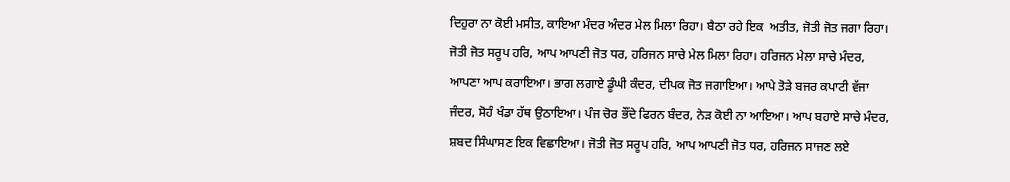ਦਿਹੁਰਾ ਨਾ ਕੋਈ ਮਸੀਤ, ਕਾਇਆ ਮੰਦਰ ਅੰਦਰ ਮੇਲ ਮਿਲਾ ਰਿਹਾ। ਬੈਠਾ ਰਹੇ ਇਕ  ਅਤੀਤ, ਜੋਤੀ ਜੋਤ ਜਗਾ ਰਿਹਾ। ਜੋਤੀ ਜੋਤ ਸਰੂਪ ਹਰਿ, ਆਪ ਆਪਣੀ ਜੋਤ ਧਰ, ਹਰਿਜਨ ਸਾਚੇ ਮੇਲ ਮਿਲਾ ਰਿਹਾ। ਹਰਿਜਨ ਮੇਲਾ ਸਾਚੇ ਮੰਦਰ, ਆਪਣਾ ਆਪ ਕਰਾਇਆ। ਭਾਗ ਲਗਾਏ ਡੂੰਘੀ ਕੰਦਰ, ਦੀਪਕ ਜੋਤ ਜਗਾਇਆ। ਆਪੇ ਤੋੜੇ ਬਜਰ ਕਪਾਟੀ ਵੱਜਾ ਜੰਦਰ, ਸੋਹੰ ਖੰਡਾ ਹੱਥ ਉਠਾਇਆ। ਪੰਜ ਚੋਰ ਭੌਂਦੇ ਫਿਰਨ ਬੰਦਰ, ਨੇੜ ਕੋਈ ਨਾ ਆਇਆ। ਆਪ ਬਹਾਏ ਸਾਚੇ ਮੰਦਰ, ਸ਼ਬਦ ਸਿੰਘਾਸਣ ਇਕ ਵਿਛਾਇਆ। ਜੋਤੀ ਜੋਤ ਸਰੂਪ ਹਰਿ, ਆਪ ਆਪਣੀ ਜੋਤ ਧਰ, ਹਰਿਜਨ ਸਾਜਣ ਲਏ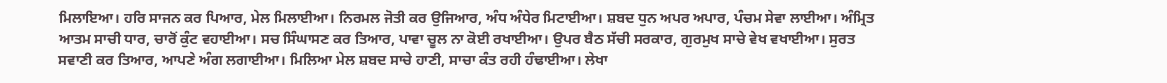ਮਿਲਾਇਆ। ਹਰਿ ਸਾਜਨ ਕਰ ਪਿਆਰ, ਮੇਲ ਮਿਲਾਈਆ। ਨਿਰਮਲ ਜੋਤੀ ਕਰ ਉਜਿਆਰ, ਅੰਧ ਅੰਧੇਰ ਮਿਟਾਈਆ। ਸ਼ਬਦ ਧੁਨ ਅਪਰ ਅਪਾਰ, ਪੰਚਮ ਸੇਵਾ ਲਾਈਆ। ਅੰਮ੍ਰਿਤ ਆਤਮ ਸਾਚੀ ਧਾਰ, ਚਾਰੋਂ ਕੁੰਟ ਵਹਾਈਆ। ਸਚ ਸਿੰਘਾਸਣ ਕਰ ਤਿਆਰ, ਪਾਵਾ ਚੂਲ ਨਾ ਕੋਈ ਰਖਾਈਆ। ਉਪਰ ਬੈਠ ਸੱਚੀ ਸਰਕਾਰ, ਗੁਰਮੁਖ ਸਾਚੇ ਵੇਖ ਵਖਾਈਆ। ਸੁਰਤ ਸਵਾਣੀ ਕਰ ਤਿਆਰ, ਆਪਣੇ ਅੰਗ ਲਗਾਈਆ। ਮਿਲਿਆ ਮੇਲ ਸ਼ਬਦ ਸਾਚੇ ਹਾਣੀ, ਸਾਚਾ ਕੰਤ ਰਹੀ ਹੰਢਾਈਆ। ਲੇਖਾ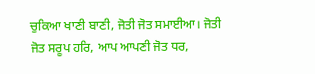ਚੁਕਿਆ ਖਾਣੀ ਬਾਣੀ, ਜੋਤੀ ਜੋਤ ਸਮਾਈਆ। ਜੋਤੀ ਜੋਤ ਸਰੂਪ ਹਰਿ, ਆਪ ਆਪਣੀ ਜੋਤ ਧਰ,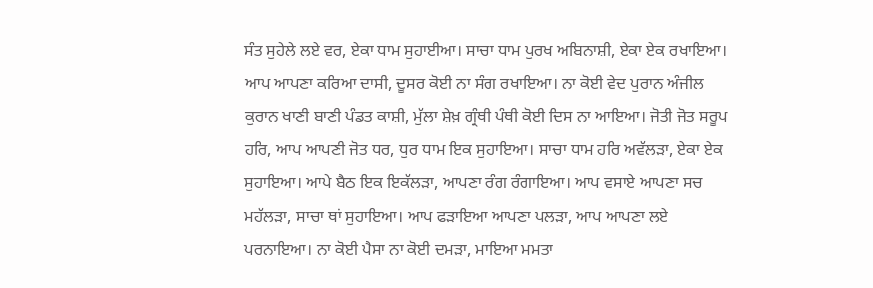ਸੰਤ ਸੁਹੇਲੇ ਲਏ ਵਰ, ਏਕਾ ਧਾਮ ਸੁਹਾਈਆ। ਸਾਚਾ ਧਾਮ ਪੁਰਖ ਅਬਿਨਾਸ਼ੀ, ਏਕਾ ਏਕ ਰਖਾਇਆ। ਆਪ ਆਪਣਾ ਕਰਿਆ ਦਾਸੀ, ਦੂਸਰ ਕੋਈ ਨਾ ਸੰਗ ਰਖਾਇਆ। ਨਾ ਕੋਈ ਵੇਦ ਪੁਰਾਨ ਅੰਜੀਲ ਕੁਰਾਨ ਖਾਣੀ ਬਾਣੀ ਪੰਡਤ ਕਾਸ਼ੀ, ਮੁੱਲਾ ਸ਼ੇਖ਼ ਗ੍ਰੰਥੀ ਪੰਥੀ ਕੋਈ ਦਿਸ ਨਾ ਆਇਆ। ਜੋਤੀ ਜੋਤ ਸਰੂਪ ਹਰਿ, ਆਪ ਆਪਣੀ ਜੋਤ ਧਰ, ਧੁਰ ਧਾਮ ਇਕ ਸੁਹਾਇਆ। ਸਾਚਾ ਧਾਮ ਹਰਿ ਅਵੱਲੜਾ, ਏਕਾ ਏਕ ਸੁਹਾਇਆ। ਆਪੇ ਬੈਠ ਇਕ ਇਕੱਲੜਾ, ਆਪਣਾ ਰੰਗ ਰੰਗਾਇਆ। ਆਪ ਵਸਾਏ ਆਪਣਾ ਸਚ ਮਹੱਲੜਾ, ਸਾਚਾ ਥਾਂ ਸੁਹਾਇਆ। ਆਪ ਫੜਾਇਆ ਆਪਣਾ ਪਲੜਾ, ਆਪ ਆਪਣਾ ਲਏ ਪਰਨਾਇਆ। ਨਾ ਕੋਈ ਪੈਸਾ ਨਾ ਕੋਈ ਦਮੜਾ, ਮਾਇਆ ਮਮਤਾ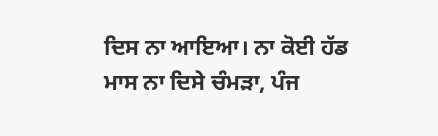ਦਿਸ ਨਾ ਆਇਆ। ਨਾ ਕੋਈ ਹੱਡ ਮਾਸ ਨਾ ਦਿਸੇ ਚੰਮੜਾ, ਪੰਜ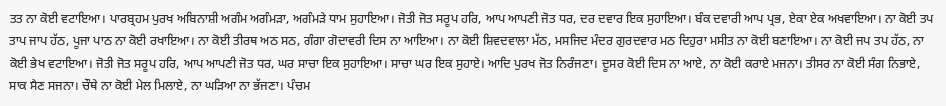ਤਤ ਨਾ ਕੋਈ ਵਟਾਇਆ। ਪਾਰਬ੍ਰਹਮ ਪੁਰਖ ਅਬਿਨਾਸ਼ੀ ਅਗੰਮ ਅਗੰਮੜਾ, ਅਗੰਮੜੇ ਧਾਮ ਸੁਹਾਇਆ। ਜੋਤੀ ਜੋਤ ਸਰੂਪ ਹਰਿ, ਆਪ ਆਪਣੀ ਜੋਤ ਧਰ, ਦਰ ਦਵਾਰ ਇਕ ਸੁਹਾਇਆ। ਬੰਕ ਦਵਾਰੀ ਆਪ ਪ੍ਰਭ, ਏਕਾ ਏਕ ਅਖਵਾਇਆ। ਨਾ ਕੋਈ ਤਪ ਤਾਪ ਜਾਪ ਹੱਠ, ਪੂਜਾ ਪਾਠ ਨਾ ਕੋਈ ਰਖਾਇਆ। ਨਾ ਕੋਈ ਤੀਰਥ ਅਠ ਸਠ, ਗੰਗਾ ਗੋਦਾਵਰੀ ਦਿਸ ਨਾ ਆਇਆ। ਨਾ ਕੋਈ ਸ਼ਿਵਦਵਾਲਾ ਮੱਠ, ਮਸਜਿਦ ਮੰਦਰ ਗੁਰਦਵਾਰ ਮਠ ਦਿਹੁਰਾ ਮਸੀਤ ਨਾ ਕੋਈ ਬਣਾਇਆ। ਨਾ ਕੋਈ ਜਪ ਤਪ ਹੱਠ, ਨਾ ਕੋਈ ਭੇਖ ਵਟਾਇਆ। ਜੋਤੀ ਜੋਤ ਸਰੂਪ ਹਰਿ, ਆਪ ਆਪਣੀ ਜੋਤ ਧਰ, ਘਰ ਸਾਚਾ ਇਕ ਸੁਹਾਇਆ। ਸਾਚਾ ਘਰ ਇਕ ਸੁਹਾਏ। ਆਦਿ ਪੁਰਖ ਜੋਤ ਨਿਰੰਜਣਾ। ਦੂਸਰ ਕੋਈ ਦਿਸ ਨਾ ਆਏ, ਨਾ ਕੋਈ ਕਰਾਏ ਮਜਨਾ। ਤੀਸਰ ਨਾ ਕੋਈ ਸੰਗ ਨਿਭਾਏ, ਸਾਕ ਸੈਣ ਸਜਨਾ। ਚੌਥੇ ਨਾ ਕੋਈ ਮੇਲ ਮਿਲਾਏ, ਨਾ ਘੜਿਆ ਨਾ ਭੱਜਣਾ। ਪੰਚਮ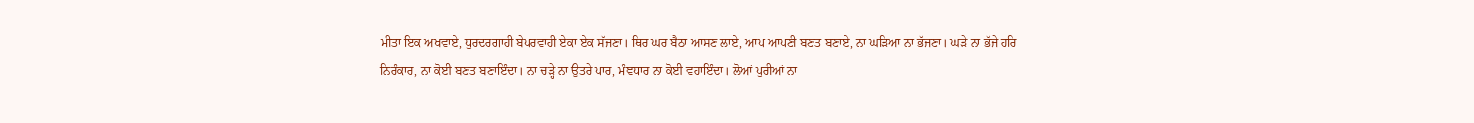ਮੀਤਾ ਇਕ ਅਖਵਾਏ, ਧੁਰਦਰਗਾਹੀ ਬੇਪਰਵਾਹੀ ਏਕਾ ਏਕ ਸੱਜਣਾ। ਥਿਰ ਘਰ ਬੈਠਾ ਆਸਣ ਲਾਏ, ਆਪ ਆਪਣੀ ਬਣਤ ਬਣਾਏ, ਨਾ ਘੜਿਆ ਨਾ ਭੱਜਣਾ। ਘੜੇ ਨਾ ਭੱਜੇ ਹਰਿ ਨਿਰੰਕਾਰ, ਨਾ ਕੋਈ ਬਣਤ ਬਣਾਇੰਦਾ। ਨਾ ਚੜ੍ਹੇ ਨਾ ਉਤਰੇ ਪਾਰ, ਮੰਞਧਾਰ ਨਾ ਕੋਈ ਵਹਾਇੰਦਾ। ਲੋਆਂ ਪੁਰੀਆਂ ਨਾ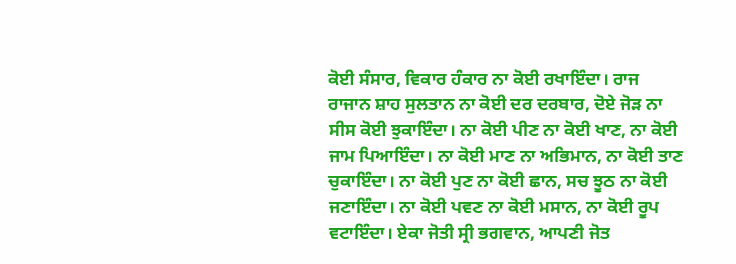ਕੋਈ ਸੰਸਾਰ, ਵਿਕਾਰ ਹੰਕਾਰ ਨਾ ਕੋਈ ਰਖਾਇੰਦਾ। ਰਾਜ ਰਾਜਾਨ ਸ਼ਾਹ ਸੁਲਤਾਨ ਨਾ ਕੋਈ ਦਰ ਦਰਬਾਰ, ਦੋਏ ਜੋੜ ਨਾ ਸੀਸ ਕੋਈ ਝੁਕਾਇੰਦਾ। ਨਾ ਕੋਈ ਪੀਣ ਨਾ ਕੋਈ ਖਾਣ, ਨਾ ਕੋਈ ਜਾਮ ਪਿਆਇੰਦਾ। ਨਾ ਕੋਈ ਮਾਣ ਨਾ ਅਭਿਮਾਨ, ਨਾ ਕੋਈ ਤਾਣ ਚੁਕਾਇੰਦਾ। ਨਾ ਕੋਈ ਪੁਣ ਨਾ ਕੋਈ ਛਾਨ, ਸਚ ਝੂਠ ਨਾ ਕੋਈ ਜਣਾਇੰਦਾ। ਨਾ ਕੋਈ ਪਵਣ ਨਾ ਕੋਈ ਮਸਾਨ, ਨਾ ਕੋਈ ਰੂਪ ਵਟਾਇੰਦਾ। ਏਕਾ ਜੋਤੀ ਸ੍ਰੀ ਭਗਵਾਨ, ਆਪਣੀ ਜੋਤ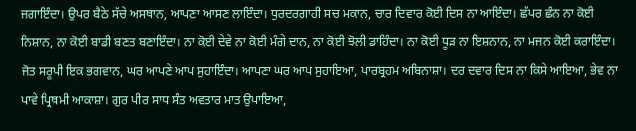ਜਗਾਇੰਦਾ। ਉਪਰ ਬੈਠੇ ਸੱਚੇ ਅਸਥਾਨ, ਆਪਣਾ ਆਸਣ ਲਾਇੰਦਾ। ਧੁਰਦਰਗਾਹੀ ਸਚ ਮਕਾਨ, ਚਾਰ ਦਿਵਾਰ ਕੋਈ ਦਿਸ ਨਾ ਆਇੰਦਾ। ਛੱਪਰ ਛੰਨ ਨਾ ਕੋਈ ਨਿਸ਼ਾਨ, ਨਾ ਕੋਈ ਬਾਡੀ ਬਣਤ ਬਣਾਇੰਦਾ। ਨਾ ਕੋਈ ਦੇਵੇ ਨਾ ਕੋਈ ਮੰਗੇ ਦਾਨ, ਨਾ ਕੋਈ ਝੋਲੀ ਡਾਹਿੰਦਾ। ਨਾ ਕੋਈ ਧੂੜ ਨਾ ਇਸ਼ਨਾਨ, ਨਾ ਮਜਨ ਕੋਈ ਕਰਾਇੰਦਾ। ਜੋਤ ਸਰੂਪੀ ਇਕ ਭਗਵਾਨ, ਘਰ ਆਪਣੇ ਆਪ ਸੁਹਾਇੰਦਾ। ਆਪਣਾ ਘਰ ਆਪ ਸੁਹਾਇਆ, ਪਾਰਬ੍ਰਹਮ ਅਬਿਨਾਸ਼ਾ। ਦਰ ਦਵਾਰ ਦਿਸ ਨਾ ਕਿਸੇ ਆਇਆ, ਭੇਵ ਨਾ ਪਾਵੇ ਪ੍ਰਿਥਮੀ ਆਕਾਸ਼ਾ। ਗੁਰ ਪੀਰ ਸਾਧ ਸੰਤ ਅਵਤਾਰ ਮਾਤ ਉਪਾਇਆ,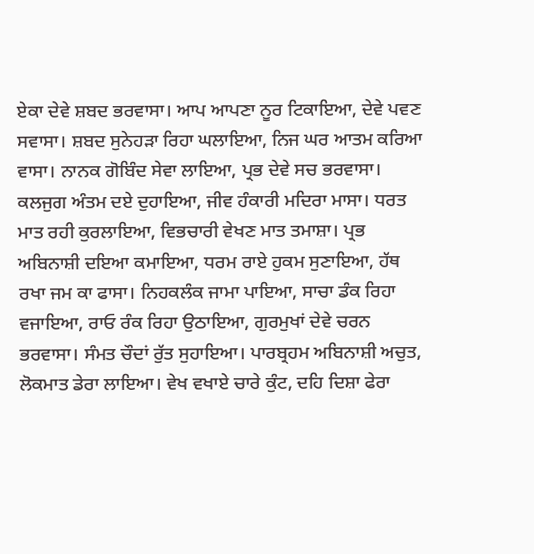ਏਕਾ ਦੇਵੇ ਸ਼ਬਦ ਭਰਵਾਸਾ। ਆਪ ਆਪਣਾ ਨੂਰ ਟਿਕਾਇਆ, ਦੇਵੇ ਪਵਣ ਸਵਾਸਾ। ਸ਼ਬਦ ਸੁਨੇਹੜਾ ਰਿਹਾ ਘਲਾਇਆ, ਨਿਜ ਘਰ ਆਤਮ ਕਰਿਆ ਵਾਸਾ। ਨਾਨਕ ਗੋਬਿੰਦ ਸੇਵਾ ਲਾਇਆ, ਪ੍ਰਭ ਦੇਵੇ ਸਚ ਭਰਵਾਸਾ। ਕਲਜੁਗ ਅੰਤਮ ਦਏ ਦੁਹਾਇਆ, ਜੀਵ ਹੰਕਾਰੀ ਮਦਿਰਾ ਮਾਸਾ। ਧਰਤ ਮਾਤ ਰਹੀ ਕੁਰਲਾਇਆ, ਵਿਭਚਾਰੀ ਵੇਖਣ ਮਾਤ ਤਮਾਸ਼ਾ। ਪ੍ਰਭ ਅਬਿਨਾਸ਼ੀ ਦਇਆ ਕਮਾਇਆ, ਧਰਮ ਰਾਏ ਹੁਕਮ ਸੁਣਾਇਆ, ਹੱਥ ਰਖਾ ਜਮ ਕਾ ਫਾਸਾ। ਨਿਹਕਲੰਕ ਜਾਮਾ ਪਾਇਆ, ਸਾਚਾ ਡੰਕ ਰਿਹਾ ਵਜਾਇਆ, ਰਾਓ ਰੰਕ ਰਿਹਾ ਉਠਾਇਆ, ਗੁਰਮੁਖਾਂ ਦੇਵੇ ਚਰਨ ਭਰਵਾਸਾ। ਸੰਮਤ ਚੌਦਾਂ ਰੁੱਤ ਸੁਹਾਇਆ। ਪਾਰਬ੍ਰਹਮ ਅਬਿਨਾਸ਼ੀ ਅਚੁਤ, ਲੋਕਮਾਤ ਡੇਰਾ ਲਾਇਆ। ਵੇਖ ਵਖਾਏ ਚਾਰੇ ਕੁੰਟ, ਦਹਿ ਦਿਸ਼ਾ ਫੇਰਾ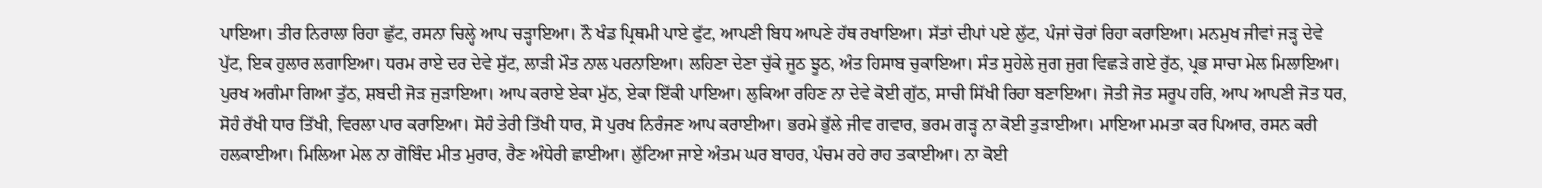ਪਾਇਆ। ਤੀਰ ਨਿਰਾਲਾ ਰਿਹਾ ਛੁੱਟ, ਰਸਨਾ ਚਿਲ੍ਹੇ ਆਪ ਚੜ੍ਹਾਇਆ। ਨੌ ਖੰਡ ਪ੍ਰਿਥਮੀ ਪਾਏ ਫੁੱਟ, ਆਪਣੀ ਬਿਧ ਆਪਣੇ ਹੱਥ ਰਖਾਇਆ। ਸੱਤਾਂ ਦੀਪਾਂ ਪਏ ਲੁੱਟ, ਪੰਜਾਂ ਚੋਰਾਂ ਰਿਹਾ ਕਰਾਇਆ। ਮਨਮੁਖ ਜੀਵਾਂ ਜੜ੍ਹ ਦੇਵੇ ਪੁੱਟ, ਇਕ ਹੁਲਾਰ ਲਗਾਇਆ। ਧਰਮ ਰਾਏ ਦਰ ਦੇਵੇ ਸੁੱਟ, ਲਾੜੀ ਮੌਤ ਨਾਲ ਪਰਨਾਇਆ। ਲਹਿਣਾ ਦੇਣਾ ਚੁੱਕੇ ਜੂਠ ਝੂਠ, ਅੰਤ ਹਿਸਾਬ ਚੁਕਾਇਆ। ਸੰਤ ਸੁਹੇਲੇ ਜੁਗ ਜੁਗ ਵਿਛੜੇ ਗਏ ਰੁੱਠ, ਪ੍ਰਭ ਸਾਚਾ ਮੇਲ ਮਿਲਾਇਆ। ਪੁਰਖ ਅਗੰਮਾ ਗਿਆ ਤੁੱਠ, ਸ਼ਬਦੀ ਜੋੜ ਜੁੜਾਇਆ। ਆਪ ਕਰਾਏ ਏਕਾ ਮੁੱਠ, ਏਕਾ ਇੱਕੀ ਪਾਇਆ। ਲੁਕਿਆ ਰਹਿਣ ਨਾ ਦੇਵੇ ਕੋਈ ਗੁੱਠ, ਸਾਚੀ ਸਿੱਖੀ ਰਿਹਾ ਬਣਾਇਆ। ਜੋਤੀ ਜੋਤ ਸਰੂਪ ਹਰਿ, ਆਪ ਆਪਣੀ ਜੋਤ ਧਰ, ਸੋਹੰ ਰੱਖੀ ਧਾਰ ਤਿੱਖੀ, ਵਿਰਲਾ ਪਾਰ ਕਰਾਇਆ। ਸੋਹੰ ਤੇਰੀ ਤਿੱਖੀ ਧਾਰ, ਸੋ ਪੁਰਖ ਨਿਰੰਜਣ ਆਪ ਕਰਾਈਆ। ਭਰਮੇ ਭੁੱਲੇ ਜੀਵ ਗਵਾਰ, ਭਰਮ ਗੜ੍ਹ ਨਾ ਕੋਈ ਤੁੜਾਈਆ। ਮਾਇਆ ਮਮਤਾ ਕਰ ਪਿਆਰ, ਰਸਨ ਕਰੀ ਹਲਕਾਈਆ। ਮਿਲਿਆ ਮੇਲ ਨਾ ਗੋਬਿੰਦ ਮੀਤ ਮੁਰਾਰ, ਰੈਣ ਅੰਧੇਰੀ ਛਾਈਆ। ਲੁੱਟਿਆ ਜਾਏ ਅੰਤਮ ਘਰ ਬਾਹਰ, ਪੰਚਮ ਰਹੇ ਰਾਹ ਤਕਾਈਆ। ਨਾ ਕੋਈ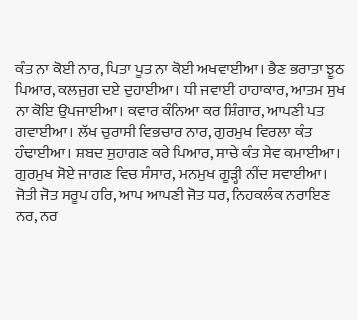ਕੰਤ ਨਾ ਕੋਈ ਨਾਰ, ਪਿਤਾ ਪੂਤ ਨਾ ਕੋਈ ਅਖਵਾਈਆ। ਭੈਣ ਭਰਾਤਾ ਝੂਠ ਪਿਆਰ, ਕਲਜੁਗ ਦਏ ਦੁਹਾਈਆ। ਧੀ ਜਵਾਈ ਹਾਹਾਕਾਰ, ਆਤਮ ਸੁਖ ਨਾ ਕੋਇ ਉਪਜਾਈਆ। ਕਵਾਰ ਕੰਨਿਆ ਕਰ ਸ਼ਿੰਗਾਰ, ਆਪਣੀ ਪਤ ਗਵਾਈਆ। ਲੱਖ ਚੁਰਾਸੀ ਵਿਭਚਾਰ ਨਾਰ, ਗੁਰਮੁਖ ਵਿਰਲਾ ਕੰਤ ਹੰਢਾਈਆ। ਸ਼ਬਦ ਸੁਹਾਗਣ ਕਰੇ ਪਿਆਰ, ਸਾਚੇ ਕੰਤ ਸੇਵ ਕਮਾਈਆ। ਗੁਰਮੁਖ ਸੋਏ ਜਾਗਣ ਵਿਚ ਸੰਸਾਰ, ਮਨਮੁਖ ਗੂੜ੍ਹੀ ਨੀਂਦ ਸਵਾਈਆ। ਜੋਤੀ ਜੋਤ ਸਰੂਪ ਹਰਿ, ਆਪ ਆਪਣੀ ਜੋਤ ਧਰ, ਨਿਹਕਲੰਕ ਨਰਾਇਣ ਨਰ, ਨਰ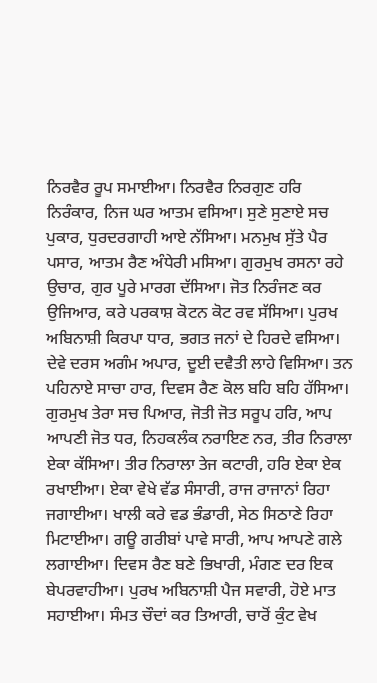ਨਿਰਵੈਰ ਰੂਪ ਸਮਾਈਆ। ਨਿਰਵੈਰ ਨਿਰਗੁਣ ਹਰਿ ਨਿਰੰਕਾਰ, ਨਿਜ ਘਰ ਆਤਮ ਵਸਿਆ। ਸੁਣੇ ਸੁਣਾਏ ਸਚ ਪੁਕਾਰ, ਧੁਰਦਰਗਾਹੀ ਆਏ ਨੱਸਿਆ। ਮਨਮੁਖ ਸੁੱਤੇ ਪੈਰ ਪਸਾਰ, ਆਤਮ ਰੈਣ ਅੰਧੇਰੀ ਮਸਿਆ। ਗੁਰਮੁਖ ਰਸਨਾ ਰਹੇ ਉਚਾਰ, ਗੁਰ ਪੂਰੇ ਮਾਰਗ ਦੱਸਿਆ। ਜੋਤ ਨਿਰੰਜਣ ਕਰ ਉਜਿਆਰ, ਕਰੇ ਪਰਕਾਸ਼ ਕੋਟਨ ਕੋਟ ਰਵ ਸੱਸਿਆ। ਪੁਰਖ ਅਬਿਨਾਸ਼ੀ ਕਿਰਪਾ ਧਾਰ, ਭਗਤ ਜਨਾਂ ਦੇ ਹਿਰਦੇ ਵਸਿਆ। ਦੇਵੇ ਦਰਸ ਅਗੰਮ ਅਪਾਰ, ਦੂਈ ਦਵੈਤੀ ਲਾਹੇ ਵਿਸਿਆ। ਤਨ ਪਹਿਨਾਏ ਸਾਚਾ ਹਾਰ, ਦਿਵਸ ਰੈਣ ਕੋਲ ਬਹਿ ਬਹਿ ਹੱਸਿਆ। ਗੁਰਮੁਖ ਤੇਰਾ ਸਚ ਪਿਆਰ, ਜੋਤੀ ਜੋਤ ਸਰੂਪ ਹਰਿ, ਆਪ ਆਪਣੀ ਜੋਤ ਧਰ, ਨਿਹਕਲੰਕ ਨਰਾਇਣ ਨਰ, ਤੀਰ ਨਿਰਾਲਾ ਏਕਾ ਕੱਸਿਆ। ਤੀਰ ਨਿਰਾਲਾ ਤੇਜ ਕਟਾਰੀ, ਹਰਿ ਏਕਾ ਏਕ ਰਖਾਈਆ। ਏਕਾ ਵੇਖੇ ਵੱਡ ਸੰਸਾਰੀ, ਰਾਜ ਰਾਜਾਨਾਂ ਰਿਹਾ ਜਗਾਈਆ। ਖਾਲੀ ਕਰੇ ਵਡ ਭੰਡਾਰੀ, ਸੇਠ ਸਿਠਾਣੇ ਰਿਹਾ ਮਿਟਾਈਆ। ਗਊ ਗਰੀਬਾਂ ਪਾਵੇ ਸਾਰੀ, ਆਪ ਆਪਣੇ ਗਲੇ ਲਗਾਈਆ। ਦਿਵਸ ਰੈਣ ਬਣੇ ਭਿਖਾਰੀ, ਮੰਗਣ ਦਰ ਇਕ ਬੇਪਰਵਾਹੀਆ। ਪੁਰਖ ਅਬਿਨਾਸ਼ੀ ਪੈਜ ਸਵਾਰੀ, ਹੋਏ ਮਾਤ ਸਹਾਈਆ। ਸੰਮਤ ਚੌਦਾਂ ਕਰ ਤਿਆਰੀ, ਚਾਰੋਂ ਕੁੰਟ ਵੇਖ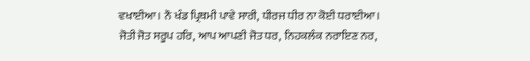ਵਖਾਈਆ। ਨੌ ਖੰਡ ਪ੍ਰਿਥਮੀ ਪਾਵੇ ਸਾਰੀ, ਧੀਰਜ ਧੀਰ ਨਾ ਕੋਈ ਧਰਾਈਆ। ਜੋਤੀ ਜੋਤ ਸਰੂਪ ਹਰਿ, ਆਪ ਆਪਣੀ ਜੋਤ ਧਰ, ਨਿਹਕਲੰਕ ਨਰਾਇਣ ਨਰ,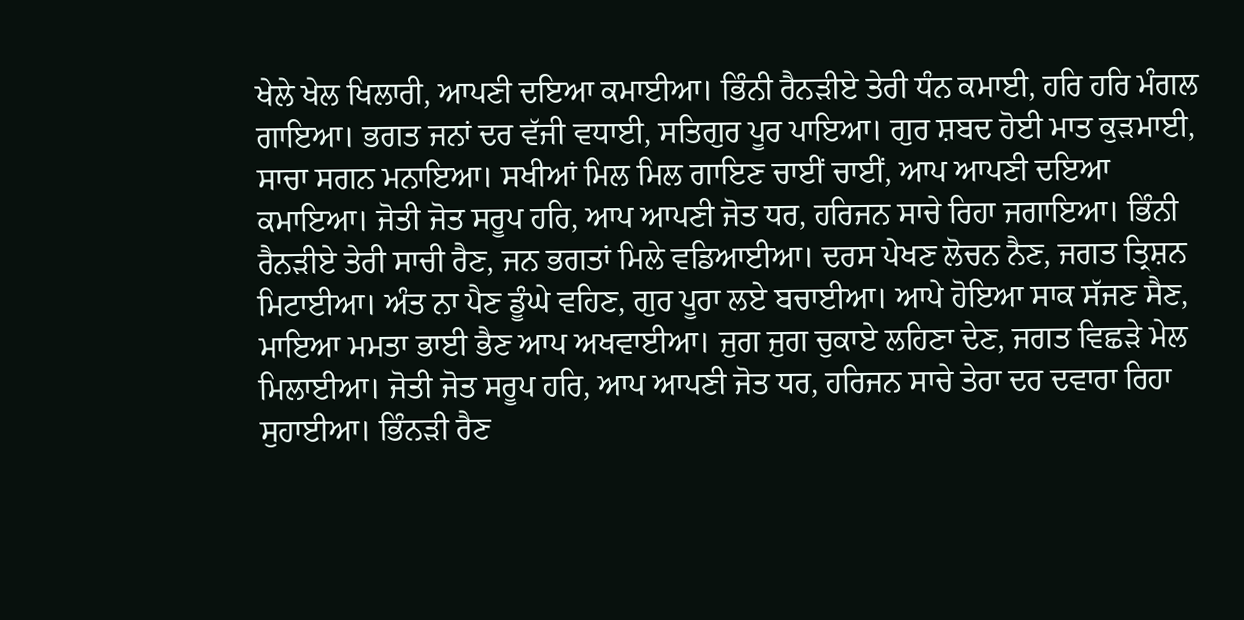ਖੇਲੇ ਖੇਲ ਖਿਲਾਰੀ, ਆਪਣੀ ਦਇਆ ਕਮਾਈਆ। ਭਿੰਨੀ ਰੈਨੜੀਏ ਤੇਰੀ ਧੰਨ ਕਮਾਈ, ਹਰਿ ਹਰਿ ਮੰਗਲ ਗਾਇਆ। ਭਗਤ ਜਨਾਂ ਦਰ ਵੱਜੀ ਵਧਾਈ, ਸਤਿਗੁਰ ਪੂਰ ਪਾਇਆ। ਗੁਰ ਸ਼ਬਦ ਹੋਈ ਮਾਤ ਕੁੜਮਾਈ, ਸਾਚਾ ਸਗਨ ਮਨਾਇਆ। ਸਖੀਆਂ ਮਿਲ ਮਿਲ ਗਾਇਣ ਚਾਈਂ ਚਾਈਂ, ਆਪ ਆਪਣੀ ਦਇਆ ਕਮਾਇਆ। ਜੋਤੀ ਜੋਤ ਸਰੂਪ ਹਰਿ, ਆਪ ਆਪਣੀ ਜੋਤ ਧਰ, ਹਰਿਜਨ ਸਾਚੇ ਰਿਹਾ ਜਗਾਇਆ। ਭਿੰਨੀ ਰੈਨੜੀਏ ਤੇਰੀ ਸਾਚੀ ਰੈਣ, ਜਨ ਭਗਤਾਂ ਮਿਲੇ ਵਡਿਆਈਆ। ਦਰਸ ਪੇਖਣ ਲੋਚਨ ਨੈਣ, ਜਗਤ ਤ੍ਰਿਸ਼ਨ ਮਿਟਾਈਆ। ਅੰਤ ਨਾ ਪੈਣ ਡੂੰਘੇ ਵਹਿਣ, ਗੁਰ ਪੂਰਾ ਲਏ ਬਚਾਈਆ। ਆਪੇ ਹੋਇਆ ਸਾਕ ਸੱਜਣ ਸੈਣ, ਮਾਇਆ ਮਮਤਾ ਭਾਈ ਭੈਣ ਆਪ ਅਖਵਾਈਆ। ਜੁਗ ਜੁਗ ਚੁਕਾਏ ਲਹਿਣਾ ਦੇਣ, ਜਗਤ ਵਿਛੜੇ ਮੇਲ ਮਿਲਾਈਆ। ਜੋਤੀ ਜੋਤ ਸਰੂਪ ਹਰਿ, ਆਪ ਆਪਣੀ ਜੋਤ ਧਰ, ਹਰਿਜਨ ਸਾਚੇ ਤੇਰਾ ਦਰ ਦਵਾਰਾ ਰਿਹਾ ਸੁਹਾਈਆ। ਭਿੰਨੜੀ ਰੈਣ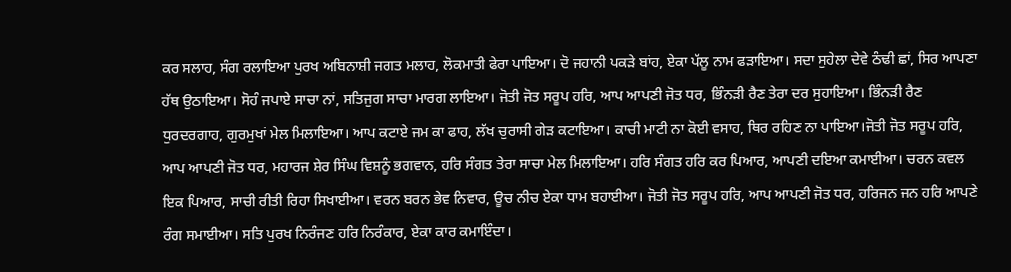ਕਰ ਸਲਾਹ, ਸੰਗ ਰਲਾਇਆ ਪੁਰਖ ਅਬਿਨਾਸ਼ੀ ਜਗਤ ਮਲਾਹ, ਲੋਕਮਾਤੀ ਫੇਰਾ ਪਾਇਆ। ਦੋ ਜਹਾਨੀ ਪਕੜੇ ਬਾਂਹ, ਏਕਾ ਪੱਲੂ ਨਾਮ ਫੜਾਇਆ। ਸਦਾ ਸੁਹੇਲਾ ਦੇਵੇ ਠੰਢੀ ਛਾਂ, ਸਿਰ ਆਪਣਾ ਹੱਥ ਉਠਾਇਆ। ਸੋਹੰ ਜਪਾਏ ਸਾਚਾ ਨਾਂ, ਸਤਿਜੁਗ ਸਾਚਾ ਮਾਰਗ ਲਾਇਆ। ਜੋਤੀ ਜੋਤ ਸਰੂਪ ਹਰਿ, ਆਪ ਆਪਣੀ ਜੋਤ ਧਰ, ਭਿੰਨੜੀ ਰੈਣ ਤੇਰਾ ਦਰ ਸੁਹਾਇਆ। ਭਿੰਨੜੀ ਰੈਣ ਧੁਰਦਰਗਾਹ, ਗੁਰਮੁਖਾਂ ਮੇਲ ਮਿਲਾਇਆ। ਆਪ ਕਟਾਏ ਜਮ ਕਾ ਫਾਹ, ਲੱਖ ਚੁਰਾਸੀ ਗੇੜ ਕਟਾਇਆ। ਕਾਚੀ ਮਾਟੀ ਨਾ ਕੋਈ ਵਸਾਹ, ਥਿਰ ਰਹਿਣ ਨਾ ਪਾਇਆ।ਜੋਤੀ ਜੋਤ ਸਰੂਪ ਹਰਿ, ਆਪ ਆਪਣੀ ਜੋਤ ਧਰ, ਮਹਾਰਜ ਸ਼ੇਰ ਸਿੰਘ ਵਿਸ਼ਨੂੰ ਭਗਵਾਨ, ਹਰਿ ਸੰਗਤ ਤੇਰਾ ਸਾਚਾ ਮੇਲ ਮਿਲਾਇਆ। ਹਰਿ ਸੰਗਤ ਹਰਿ ਕਰ ਪਿਆਰ, ਆਪਣੀ ਦਇਆ ਕਮਾਈਆ। ਚਰਨ ਕਵਲ ਇਕ ਪਿਆਰ, ਸਾਚੀ ਰੀਤੀ ਰਿਹਾ ਸਿਖਾਈਆ। ਵਰਨ ਬਰਨ ਭੇਵ ਨਿਵਾਰ, ਊਚ ਨੀਚ ਏਕਾ ਧਾਮ ਬਹਾਈਆ। ਜੋਤੀ ਜੋਤ ਸਰੂਪ ਹਰਿ, ਆਪ ਆਪਣੀ ਜੋਤ ਧਰ, ਹਰਿਜਨ ਜਨ ਹਰਿ ਆਪਣੇ ਰੰਗ ਸਮਾਈਆ। ਸਤਿ ਪੁਰਖ ਨਿਰੰਜਣ ਹਰਿ ਨਿਰੰਕਾਰ, ਏਕਾ ਕਾਰ ਕਮਾਇੰਦਾ।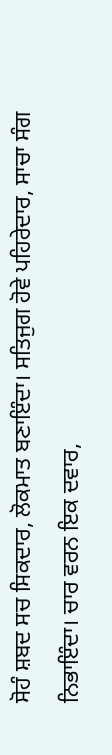ਸੋਹੰ ਸ਼ਬਦ ਸਚ ਸਿਕਦਾਰ, ਲੋਕਮਾਤ ਬਣਾਇੰਦਾ। ਸਤਿਜੁਗ ਹੋਵੇ ਪਹਿਰੇਦਾਰ, ਸਾਚਾ ਸੰਗ ਨਿਭਾਇੰਦਾ। ਚਾਰ ਵਰਨ ਇਕ ਦਵਾਰ,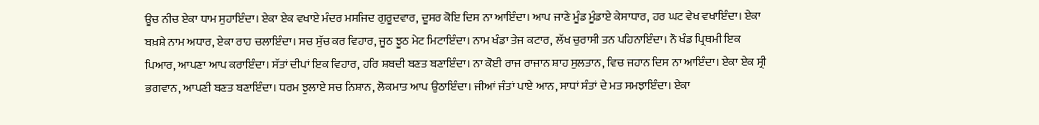ਊਚ ਨੀਚ ਏਕਾ ਧਾਮ ਸੁਹਾਇੰਦਾ। ਏਕਾ ਏਕ ਵਖਾਏ ਮੰਦਰ ਮਸਜਿਦ ਗੁਰੂਦਵਾਰ, ਦੂਸਰ ਕੋਇ ਦਿਸ ਨਾ ਆਇੰਦਾ। ਆਪ ਜਾਣੇ ਮੂੰਡ ਮੂੰਡਾਏ ਕੇਸਾਧਾਰ, ਹਰ ਘਟ ਵੇਖ ਵਖਾਇੰਦਾ। ਏਕਾ ਬਖ਼ਸ਼ੇ ਨਾਮ ਅਧਾਰ, ਏਕਾ ਰਾਹ ਚਲਾਇੰਦਾ। ਸਚ ਸੁੱਚ ਕਰ ਵਿਹਾਰ, ਜੂਠ ਝੂਠ ਮੇਟ ਮਿਟਾਇੰਦਾ। ਨਾਮ ਖੰਡਾ ਤੇਜ ਕਟਾਰ, ਲੱਖ ਚੁਰਾਸੀ ਤਨ ਪਹਿਨਾਇੰਦਾ। ਨੌ ਖੰਡ ਪ੍ਰਿਥਮੀ ਇਕ ਪਿਆਰ, ਆਪਣਾ ਆਪ ਕਰਾਇੰਦਾ। ਸੱਤਾਂ ਦੀਪਾਂ ਇਕ ਵਿਹਾਰ, ਹਰਿ ਸ਼ਬਦੀ ਬਣਤ ਬਣਾਇੰਦਾ। ਨਾ ਕੋਈ ਰਾਜ ਰਾਜਾਨ ਸ਼ਾਹ ਸੁਲਤਾਨ, ਵਿਚ ਜਹਾਨ ਦਿਸ ਨਾ ਆਇੰਦਾ। ਏਕਾ ਏਕ ਸ੍ਰੀ ਭਗਵਾਨ, ਆਪਣੀ ਬਣਤ ਬਣਾਇੰਦਾ। ਧਰਮ ਝੁਲਾਏ ਸਚ ਨਿਸ਼ਾਨ, ਲੋਕਮਾਤ ਆਪ ਉਠਾਇੰਦਾ। ਜੀਆਂ ਜੰਤਾਂ ਪਾਏ ਆਨ, ਸਾਧਾਂ ਸੰਤਾਂ ਦੇ ਮਤ ਸਮਝਾਇੰਦਾ। ਏਕਾ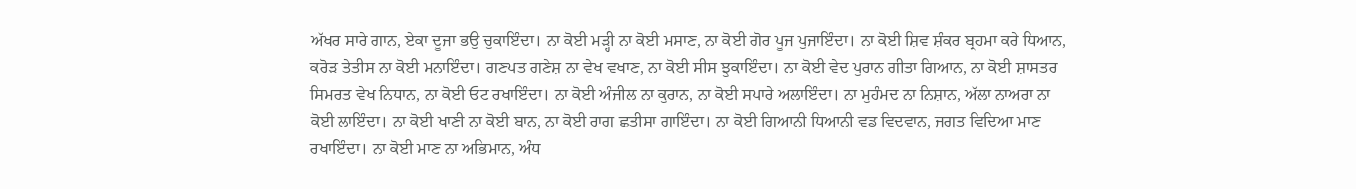ਅੱਖਰ ਸਾਰੇ ਗਾਨ, ਏਕਾ ਦੂਜਾ ਭਉ ਚੁਕਾਇੰਦਾ। ਨਾ ਕੋਈ ਮੜ੍ਹੀ ਨਾ ਕੋਈ ਮਸਾਣ, ਨਾ ਕੋਈ ਗੋਰ ਪੂਜ ਪੁਜਾਇੰਦਾ। ਨਾ ਕੋਈ ਸ਼ਿਵ ਸ਼ੰਕਰ ਬ੍ਰਹਮਾ ਕਰੇ ਧਿਆਨ, ਕਰੋੜ ਤੇਤੀਸ ਨਾ ਕੋਈ ਮਨਾਇੰਦਾ। ਗਣਪਤ ਗਣੇਸ਼ ਨਾ ਵੇਖ ਵਖਾਣ, ਨਾ ਕੋਈ ਸੀਸ ਝੁਕਾਇੰਦਾ। ਨਾ ਕੋਈ ਵੇਦ ਪੁਰਾਨ ਗੀਤਾ ਗਿਆਨ, ਨਾ ਕੋਈ ਸ਼ਾਸਤਰ ਸਿਮਰਤ ਵੇਖ ਨਿਧਾਨ, ਨਾ ਕੋਈ ਓਟ ਰਖਾਇੰਦਾ। ਨਾ ਕੋਈ ਅੰਜੀਲ ਨਾ ਕੁਰਾਨ, ਨਾ ਕੋਈ ਸਪਾਰੇ ਅਲਾਇੰਦਾ। ਨਾ ਮੁਹੰਮਦ ਨਾ ਨਿਸ਼ਾਨ, ਅੱਲਾ ਨਾਅਰਾ ਨਾ ਕੋਈ ਲਾਇੰਦਾ। ਨਾ ਕੋਈ ਖਾਣੀ ਨਾ ਕੋਈ ਬਾਨ, ਨਾ ਕੋਈ ਰਾਗ ਛਤੀਸਾ ਗਾਇੰਦਾ। ਨਾ ਕੋਈ ਗਿਆਨੀ ਧਿਆਨੀ ਵਡ ਵਿਦਵਾਨ, ਜਗਤ ਵਿਦਿਆ ਮਾਣ ਰਖਾਇੰਦਾ। ਨਾ ਕੋਈ ਮਾਣ ਨਾ ਅਭਿਮਾਨ, ਅੰਧ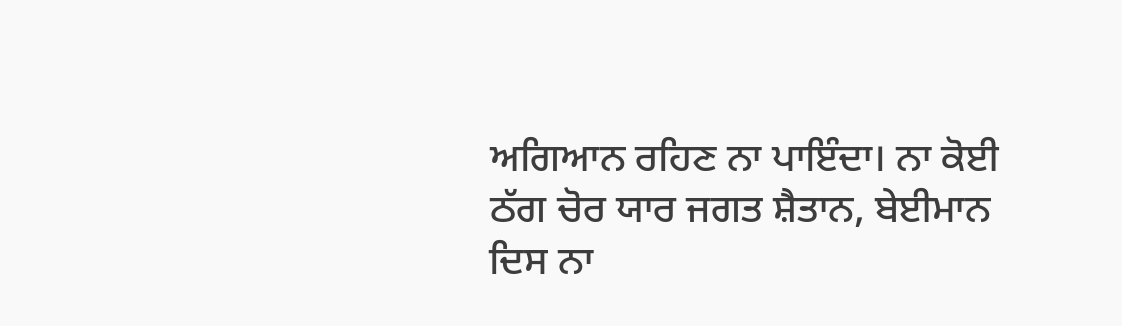ਅਗਿਆਨ ਰਹਿਣ ਨਾ ਪਾਇੰਦਾ। ਨਾ ਕੋਈ ਠੱਗ ਚੋਰ ਯਾਰ ਜਗਤ ਸ਼ੈਤਾਨ, ਬੇਈਮਾਨ ਦਿਸ ਨਾ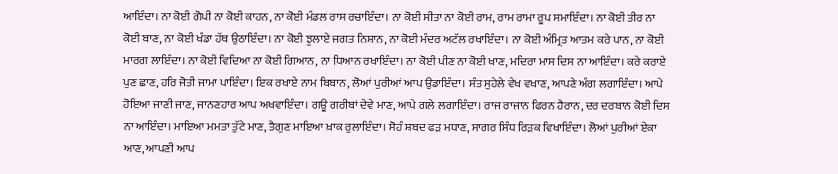ਆਇੰਦਾ। ਨਾ ਕੋਈ ਗੋਪੀ ਨਾ ਕੋਈ ਕਾਹਨ, ਨਾ ਕੋਈ ਮੰਡਲ ਰਾਸ ਰਚਾਇੰਦਾ। ਨਾ ਕੋਈ ਸੀਤਾ ਨਾ ਕੋਈ ਰਾਮ, ਰਾਮ ਰਾਮਾ ਰੂਪ ਸਮਾਇੰਦਾ। ਨਾ ਕੋਈ ਤੀਰ ਨਾ ਕੋਈ ਬਾਣ, ਨਾ ਕੋਈ ਖੰਡਾ ਹੱਥ ਉਠਾਇੰਦਾ। ਨਾ ਕੋਈ ਝੁਲਾਏ ਜਗਤ ਨਿਸ਼ਾਨ, ਨਾ ਕੋਈ ਮੰਦਰ ਅਟੱਲ ਰਖਾਇੰਦਾ। ਨਾ ਕੋਈ ਅੰਮ੍ਰਿਤ ਆਤਮ ਕਰੇ ਪਾਨ, ਨਾ ਕੋਈ ਮਾਰਗ ਲਾਇੰਦਾ। ਨਾ ਕੋਈ ਵਿਦਿਆ ਨਾ ਕੋਈ ਗਿਆਨ, ਨਾ ਧਿਆਨ ਰਖਾਇੰਦਾ। ਨਾ ਕੋਈ ਪੀਣ ਨਾ ਕੋਈ ਖਾਣ, ਮਦਿਰਾ ਮਾਸ ਦਿਸ ਨਾ ਆਇੰਦਾ। ਕਰੇ ਕਰਾਏ ਪੁਣ ਛਾਣ, ਹਰਿ ਜੋਤੀ ਜਾਮਾ ਪਾਇੰਦਾ। ਇਕ ਰਖਾਏ ਨਾਮ ਬਿਬਾਨ, ਲੋਆਂ ਪੁਰੀਆਂ ਆਪ ਉਡਾਇੰਦਾ। ਸੰਤ ਸੁਹੇਲੇ ਵੇਖ ਵਖਾਣ, ਆਪਣੇ ਅੰਗ ਲਗਾਇੰਦਾ। ਆਪੇ ਹੋਇਆ ਜਾਣੀ ਜਾਣ, ਜਾਨਣਹਾਰ ਆਪ ਅਖਵਾਇੰਦਾ। ਗਊ ਗਰੀਬਾਂ ਦੇਵੇ ਮਾਣ, ਆਪੇ ਗਲੇ ਲਗਾਇੰਦਾ। ਰਾਜ ਰਾਜਾਨ ਫਿਰਨ ਹੈਰਾਨ, ਦਰ ਦਰਬਾਨ ਕੋਈ ਦਿਸ ਨਾ ਆਇੰਦਾ। ਮਾਇਆ ਮਮਤਾ ਤੁੱਟੇ ਮਾਣ, ਤੈਗੁਣ ਮਾਇਆ ਖ਼ਾਕ ਰੁਲਾਇੰਦਾ। ਸੋਹੰ ਸ਼ਬਦ ਫੜ ਮਧਾਣ, ਸਾਗਰ ਸਿੰਧ ਰਿੜਕ ਵਿਖਾਇੰਦਾ। ਲੋਆਂ ਪੁਰੀਆਂ ਏਕਾ ਆਣ, ਆਪਣੀ ਆਪ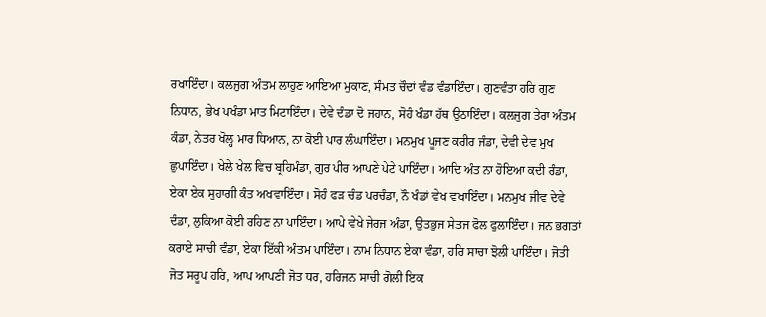ਰਖਾਇੰਦਾ। ਕਲਜੁਗ ਅੰਤਮ ਲਾਹੁਣ ਆਇਆ ਮੁਕਾਣ, ਸੰਮਤ ਚੌਦਾਂ ਵੰਡ ਵੰਡਾਇੰਦਾ। ਗੁਣਵੰਤਾ ਹਰਿ ਗੁਣ ਨਿਧਾਨ, ਭੇਖ ਪਖੰਡਾ ਮਾਤ ਮਿਟਾਇੰਦਾ। ਦੇਵੇ ਦੰਡਾ ਦੋ ਜਹਾਨ, ਸੋਹੰ ਖੰਡਾ ਹੱਥ ਉਠਾਇੰਦਾ। ਕਲਜੁਗ ਤੇਰਾ ਅੰਤਮ ਕੰਡਾ, ਨੇਤਰ ਖੋਲ੍ਹ ਮਾਰ ਧਿਆਨ, ਨਾ ਕੋਈ ਪਾਰ ਲੰਘਾਇੰਦਾ। ਮਨਮੁਖ ਪੂਜਣ ਕਰੀਰ ਜੰਡਾ, ਦੇਵੀ ਦੇਵ ਮੁਖ ਛੁਪਾਇੰਦਾ। ਖੇਲੇ ਖੇਲ ਵਿਚ ਬ੍ਰਹਿਮੰਡਾ, ਗੁਰ ਪੀਰ ਆਪਣੇ ਪੇਟੇ ਪਾਇੰਦਾ। ਆਦਿ ਅੰਤ ਨਾ ਹੋਇਆ ਕਦੀ ਰੰਡਾ, ਏਕਾ ਏਕ ਸੁਹਾਗੀ ਕੰਤ ਅਖਵਾਇੰਦਾ। ਸੋਹੰ ਫੜ ਚੰਡ ਪਰਚੰਡਾ, ਨੌ ਖੰਡਾਂ ਵੇਖ ਵਖਾਇੰਦਾ। ਮਨਮੁਖ ਜੀਵ ਦੇਵੇ ਦੰਡਾ, ਲੁਕਿਆ ਕੋਈ ਰਹਿਣ ਨਾ ਪਾਇੰਦਾ। ਆਪੇ ਵੇਖੇ ਜੇਰਜ ਅੰਡਾ, ਉਤਭੁਜ ਸੇਤਜ ਫੋਲ ਫੁਲਾਇੰਦਾ। ਜਨ ਭਗਤਾਂ ਕਰਾਏ ਸਾਚੀ ਵੰਡਾ, ਏਕਾ ਇੱਕੀ ਅੰਤਮ ਪਾਇੰਦਾ। ਨਾਮ ਨਿਧਾਨ ਏਕਾ ਵੰਡਾ, ਹਰਿ ਸਾਚਾ ਝੋਲੀ ਪਾਇੰਦਾ। ਜੋਤੀ ਜੋਤ ਸਰੂਪ ਹਰਿ, ਆਪ ਆਪਣੀ ਜੋਤ ਧਰ, ਹਰਿਜਨ ਸਾਚੀ ਗੋਲੀ ਇਕ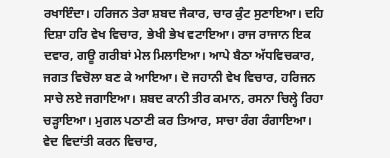ਰਖਾਇੰਦਾ। ਹਰਿਜਨ ਤੇਰਾ ਸ਼ਬਦ ਜੈਕਾਰ, ਚਾਰ ਕੁੰਟ ਸੁਣਾਇਆ। ਦਹਿ ਦਿਸ਼ਾ ਹਰਿ ਵੇਖ ਵਿਚਾਰ, ਭੇਖੀ ਭੇਖ ਵਟਾਇਆ। ਰਾਜ ਰਾਜਾਨ ਇਕ ਦਵਾਰ, ਗਊ ਗਰੀਬਾਂ ਮੇਲ ਮਿਲਾਇਆ। ਆਪੇ ਬੈਠਾ ਅੱਧਵਿਚਕਾਰ, ਜਗਤ ਵਿਚੋਲਾ ਬਣ ਕੇ ਆਇਆ। ਦੋ ਜਹਾਨੀ ਵੇਖ ਵਿਚਾਰ, ਹਰਿਜਨ ਸਾਚੇ ਲਏ ਜਗਾਇਆ। ਸ਼ਬਦ ਕਾਨੀ ਤੀਰ ਕਮਾਨ, ਰਸਨਾ ਚਿਲ੍ਹੇ ਰਿਹਾ ਚੜ੍ਹਾਇਆ। ਮੁਗਲ ਪਠਾਣੀ ਕਰ ਤਿਆਰ, ਸਾਚਾ ਰੰਗ ਰੰਗਾਇਆ। ਵੇਦ ਵਿਦਾਂਤੀ ਕਰਨ ਵਿਚਾਰ,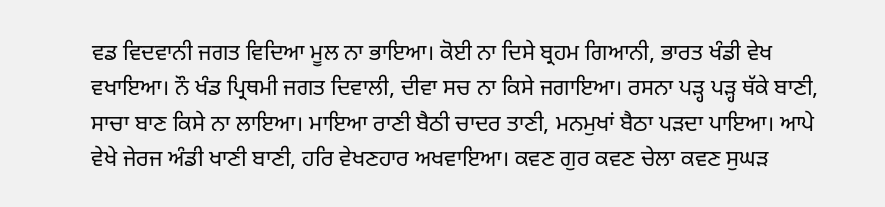ਵਡ ਵਿਦਵਾਨੀ ਜਗਤ ਵਿਦਿਆ ਮੂਲ ਨਾ ਭਾਇਆ। ਕੋਈ ਨਾ ਦਿਸੇ ਬ੍ਰਹਮ ਗਿਆਨੀ, ਭਾਰਤ ਖੰਡੀ ਵੇਖ ਵਖਾਇਆ। ਨੌ ਖੰਡ ਪ੍ਰਿਥਮੀ ਜਗਤ ਦਿਵਾਲੀ, ਦੀਵਾ ਸਚ ਨਾ ਕਿਸੇ ਜਗਾਇਆ। ਰਸਨਾ ਪੜ੍ਹ ਪੜ੍ਹ ਥੱਕੇ ਬਾਣੀ, ਸਾਚਾ ਬਾਣ ਕਿਸੇ ਨਾ ਲਾਇਆ। ਮਾਇਆ ਰਾਣੀ ਬੈਠੀ ਚਾਦਰ ਤਾਣੀ, ਮਨਮੁਖਾਂ ਬੈਠਾ ਪੜਦਾ ਪਾਇਆ। ਆਪੇ ਵੇਖੇ ਜੇਰਜ ਅੰਡੀ ਖਾਣੀ ਬਾਣੀ, ਹਰਿ ਵੇਖਣਹਾਰ ਅਖਵਾਇਆ। ਕਵਣ ਗੁਰ ਕਵਣ ਚੇਲਾ ਕਵਣ ਸੁਘੜ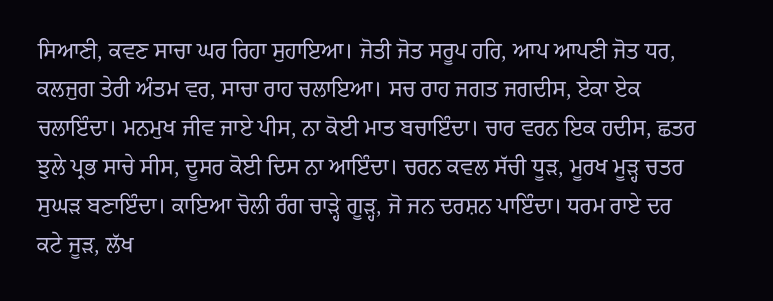ਸਿਆਣੀ, ਕਵਣ ਸਾਚਾ ਘਰ ਰਿਹਾ ਸੁਹਾਇਆ। ਜੋਤੀ ਜੋਤ ਸਰੂਪ ਹਰਿ, ਆਪ ਆਪਣੀ ਜੋਤ ਧਰ, ਕਲਜੁਗ ਤੇਰੀ ਅੰਤਮ ਵਰ, ਸਾਚਾ ਰਾਹ ਚਲਾਇਆ। ਸਚ ਰਾਹ ਜਗਤ ਜਗਦੀਸ, ਏਕਾ ਏਕ ਚਲਾਇੰਦਾ। ਮਨਮੁਖ ਜੀਵ ਜਾਏ ਪੀਸ, ਨਾ ਕੋਈ ਮਾਤ ਬਚਾਇੰਦਾ। ਚਾਰ ਵਰਨ ਇਕ ਹਦੀਸ, ਛਤਰ ਝੁਲੇ ਪ੍ਰਭ ਸਾਚੇ ਸੀਸ, ਦੂਸਰ ਕੋਈ ਦਿਸ ਨਾ ਆਇੰਦਾ। ਚਰਨ ਕਵਲ ਸੱਚੀ ਧੂੜ, ਮੂਰਖ ਮੂੜ੍ਹ ਚਤਰ ਸੁਘੜ ਬਣਾਇੰਦਾ। ਕਾਇਆ ਚੋਲੀ ਰੰਗ ਚਾੜ੍ਹੇ ਗੂੜ੍ਹ, ਜੋ ਜਨ ਦਰਸ਼ਨ ਪਾਇੰਦਾ। ਧਰਮ ਰਾਏ ਦਰ ਕਟੇ ਜੂੜ, ਲੱਖ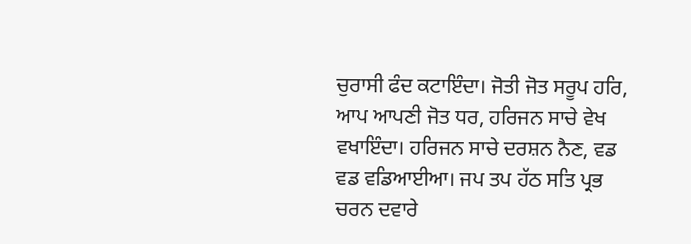ਚੁਰਾਸੀ ਫੰਦ ਕਟਾਇੰਦਾ। ਜੋਤੀ ਜੋਤ ਸਰੂਪ ਹਰਿ, ਆਪ ਆਪਣੀ ਜੋਤ ਧਰ, ਹਰਿਜਨ ਸਾਚੇ ਵੇਖ ਵਖਾਇੰਦਾ। ਹਰਿਜਨ ਸਾਚੇ ਦਰਸ਼ਨ ਨੈਣ, ਵਡ ਵਡ ਵਡਿਆਈਆ। ਜਪ ਤਪ ਹੱਠ ਸਤਿ ਪ੍ਰਭ ਚਰਨ ਦਵਾਰੇ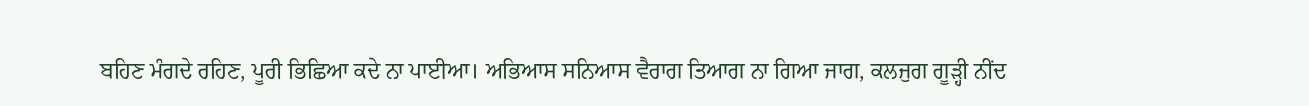ਬਹਿਣ ਮੰਗਦੇ ਰਹਿਣ, ਪੂਰੀ ਭਿਛਿਆ ਕਦੇ ਨਾ ਪਾਈਆ। ਅਭਿਆਸ ਸਨਿਆਸ ਵੈਰਾਗ ਤਿਆਗ ਨਾ ਗਿਆ ਜਾਗ, ਕਲਜੁਗ ਗੂੜ੍ਹੀ ਨੀਂਦ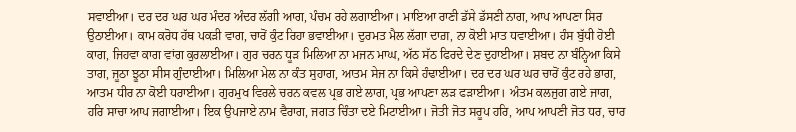ਸਵਾਈਆ। ਦਰ ਦਰ ਘਰ ਘਰ ਮੰਦਰ ਅੰਦਰ ਲੱਗੀ ਆਗ, ਪੰਚਮ ਰਹੇ ਲਗਾਈਆ। ਮਾਇਆ ਰਾਣੀ ਡੱਸੇ ਡੱਸਣੀ ਨਾਗ, ਆਪ ਆਪਣਾ ਸਿਰ ਉਠਾਈਆ। ਕਾਮ ਕਰੋਧ ਹੱਥ ਪਕੜੀ ਵਾਗ, ਚਾਰੋਂ ਕੁੰਟ ਰਿਹਾ ਭਵਾਈਆ। ਦੁਰਮਤ ਮੈਲ ਲੱਗਾ ਦਾਗ਼, ਨਾ ਕੋਈ ਮਾਤ ਧਵਾਈਆ। ਹੰਸ ਬੁੱਧੀ ਹੋਈ ਕਾਗ, ਜਿਹਵਾ ਕਾਗ ਵਾਂਗ ਕੁਰਲਾਈਆ। ਗੁਰ ਚਰਨ ਧੂੜ ਮਿਲਿਆ ਨਾ ਮਜਨ ਮਾਘ, ਅੱਠ ਸੱਠ ਫਿਰਦੇ ਦੇਣ ਦੁਹਾਈਆ। ਸ਼ਬਦ ਨਾ ਬੰਨ੍ਹਿਆ ਕਿਸੇ ਤਾਗ, ਜੂਠਾ ਝੂਠਾ ਸੀਸ ਗੁੰਦਾਈਆ। ਮਿਲਿਆ ਮੇਲ ਨਾ ਕੰਤ ਸੁਹਾਗ, ਆਤਮ ਸੇਜ ਨਾ ਕਿਸੇ ਹੰਢਾਈਆ। ਦਰ ਦਰ ਘਰ ਘਰ ਚਾਰੋਂ ਕੁੰਟ ਰਹੇ ਭਾਗ, ਆਤਮ ਧੀਰ ਨਾ ਕੋਈ ਧਰਾਈਆ। ਗੁਰਮੁਖ ਵਿਰਲੇ ਚਰਨ ਕਵਲ ਪ੍ਰਭ ਗਏ ਲਾਗ, ਪ੍ਰਭ ਆਪਣਾ ਲੜ ਫੜਾਈਆ। ਅੰਤਮ ਕਲਜੁਗ ਗਏ ਜਾਗ, ਹਰਿ ਸਾਚਾ ਆਪ ਜਗਾਈਆ। ਇਕ ਉਪਜਾਏ ਨਾਮ ਵੈਰਾਗ, ਜਗਤ ਚਿੰਤਾ ਦਏ ਮਿਟਾਈਆ। ਜੋਤੀ ਜੋਤ ਸਰੂਪ ਹਰਿ, ਆਪ ਆਪਣੀ ਜੋਤ ਧਰ, ਚਾਰ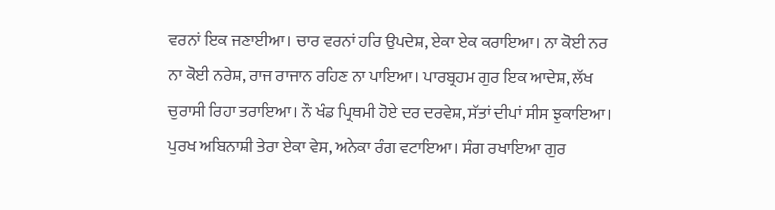ਵਰਨਾਂ ਇਕ ਜਣਾਈਆ। ਚਾਰ ਵਰਨਾਂ ਹਰਿ ਉਪਦੇਸ਼, ਏਕਾ ਏਕ ਕਰਾਇਆ। ਨਾ ਕੋਈ ਨਰ ਨਾ ਕੋਈ ਨਰੇਸ਼, ਰਾਜ ਰਾਜਾਨ ਰਹਿਣ ਨਾ ਪਾਇਆ। ਪਾਰਬ੍ਰਹਮ ਗੁਰ ਇਕ ਆਦੇਸ਼, ਲੱਖ ਚੁਰਾਸੀ ਰਿਹਾ ਤਰਾਇਆ। ਨੌ ਖੰਡ ਪ੍ਰਿਥਮੀ ਹੋਏ ਦਰ ਦਰਵੇਸ਼, ਸੱਤਾਂ ਦੀਪਾਂ ਸੀਸ ਝੁਕਾਇਆ। ਪੁਰਖ ਅਬਿਨਾਸ਼ੀ ਤੇਰਾ ਏਕਾ ਵੇਸ, ਅਨੇਕਾ ਰੰਗ ਵਟਾਇਆ। ਸੰਗ ਰਖਾਇਆ ਗੁਰ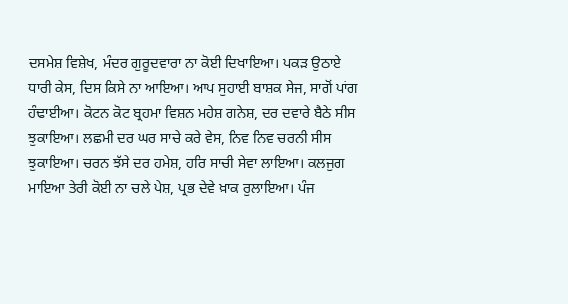ਦਸਮੇਸ਼ ਵਿਸ਼ੇਖ, ਮੰਦਰ ਗੁਰੂਦਵਾਰਾ ਨਾ ਕੋਈ ਦਿਖਾਇਆ। ਪਕੜ ਉਠਾਏ ਧਾਰੀ ਕੇਸ, ਦਿਸ ਕਿਸੇ ਨਾ ਆਇਆ। ਆਪ ਸੁਹਾਈ ਬਾਸ਼ਕ ਸੇਜ, ਸਾਗੋਂ ਪਾਂਗ ਹੰਢਾਈਆ। ਕੋਟਨ ਕੋਟ ਬ੍ਰਹਮਾ ਵਿਸ਼ਨ ਮਹੇਸ਼ ਗਨੇਸ਼, ਦਰ ਦਵਾਰੇ ਬੈਠੇ ਸੀਸ ਝੁਕਾਇਆ। ਲਛਮੀ ਦਰ ਘਰ ਸਾਚੇ ਕਰੇ ਵੇਸ, ਨਿਵ ਨਿਵ ਚਰਨੀ ਸੀਸ ਝੁਕਾਇਆ। ਚਰਨ ਝੱਸੇ ਦਰ ਹਮੇਸ਼, ਹਰਿ ਸਾਚੀ ਸੇਵਾ ਲਾਇਆ। ਕਲਜੁਗ ਮਾਇਆ ਤੇਰੀ ਕੋਈ ਨਾ ਚਲੇ ਪੇਸ਼, ਪ੍ਰਭ ਦੇਵੇ ਖ਼ਾਕ ਰੁਲਾਇਆ। ਪੰਜ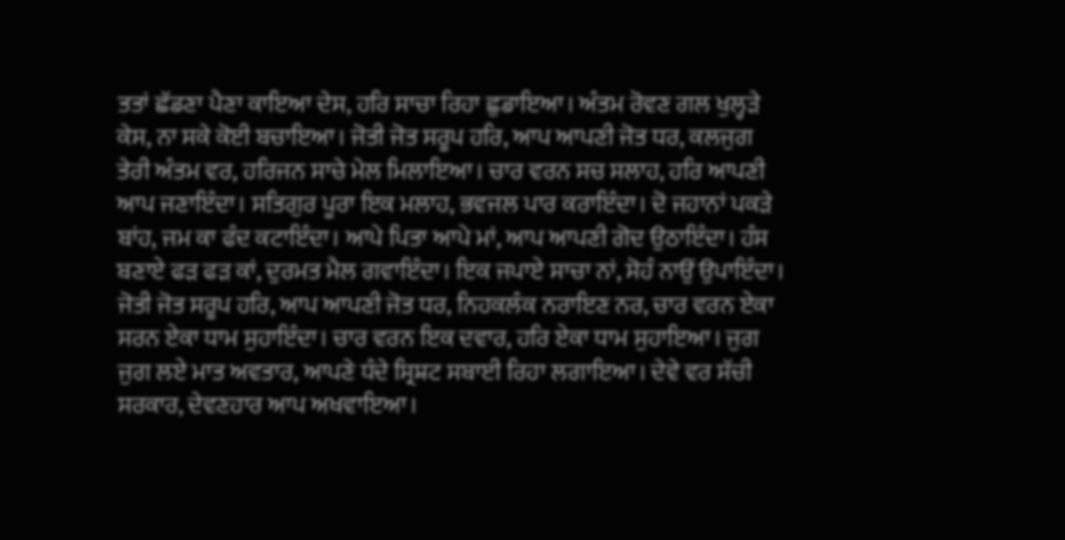ਤਤਾਂ ਛੱਡਣਾ ਪੈਣਾ ਕਾਇਆ ਦੇਸ, ਹਰਿ ਸਾਚਾ ਰਿਹਾ ਛੁਡਾਇਆ। ਅੰਤਮ ਰੋਵਣ ਗਲ ਖੁਲ੍ਹੜੇ ਕੇਸ, ਨਾ ਸਕੇ ਕੋਈ ਬਚਾਇਆ। ਜੋਤੀ ਜੋਤ ਸਰੂਪ ਹਰਿ, ਆਪ ਆਪਣੀ ਜੋਤ ਧਰ, ਕਲਜੁਗ ਤੇਰੀ ਅੰਤਮ ਵਰ, ਹਰਿਜਨ ਸਾਚੇ ਮੇਲ ਮਿਲਾਇਆ। ਚਾਰ ਵਰਨ ਸਚ ਸਲਾਹ, ਹਰਿ ਆਪਣੀ ਆਪ ਜਣਾਇੰਦਾ। ਸਤਿਗੁਰ ਪੂਰਾ ਇਕ ਮਲਾਹ, ਭਵਜਲ ਪਾਰ ਕਰਾਇੰਦਾ। ਦੋ ਜਹਾਨਾਂ ਪਕੜੇ ਬਾਂਹ, ਜਮ ਕਾ ਫੰਦ ਕਟਾਇੰਦਾ। ਆਪੇ ਪਿਤਾ ਆਪੇ ਮਾਂ, ਆਪ ਆਪਣੀ ਗੋਦ ਉਠਾਇੰਦਾ। ਹੰਸ ਬਣਾਏ ਫੜ ਫੜ ਕਾਂ, ਦੁਰਮਤ ਮੈਲ ਗਵਾਇੰਦਾ। ਇਕ ਜਪਾਏ ਸਾਚਾ ਨਾਂ, ਸੋਹੰ ਨਾਉਂ ਉਪਾਇੰਦਾ। ਜੋਤੀ ਜੋਤ ਸਰੂਪ ਹਰਿ, ਆਪ ਆਪਣੀ ਜੋਤ ਧਰ, ਨਿਹਕਲੰਕ ਨਰਾਇਣ ਨਰ, ਚਾਰ ਵਰਨ ਏਕਾ ਸਰਨ ਏਕਾ ਧਾਮ ਸੁਹਾਇੰਦਾ। ਚਾਰ ਵਰਨ ਇਕ ਦਵਾਰ, ਹਰਿ ਏਕਾ ਧਾਮ ਸੁਹਾਇਆ। ਜੁਗ ਜੁਗ ਲਏ ਮਾਤ ਅਵਤਾਰ, ਆਪਣੇ ਧੰਦੇ ਸ੍ਰਿਸ਼ਟ ਸਬਾਈ ਰਿਹਾ ਲਗਾਇਆ। ਦੇਵੇ ਵਰ ਸੱਚੀ ਸਰਕਾਰ, ਦੇਵਣਹਾਰ ਆਪ ਅਖਵਾਇਆ।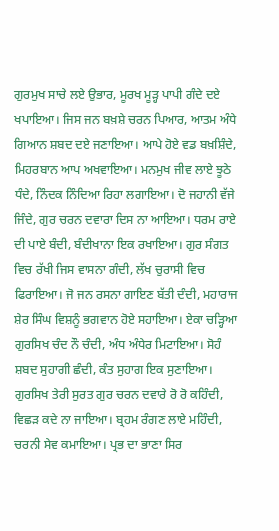ਗੁਰਮੁਖ ਸਾਚੇ ਲਏ ਉਭਾਰ, ਮੂਰਖ ਮੂੜ੍ਹ ਪਾਪੀ ਗੰਦੇ ਦਏ ਖਪਾਇਆ। ਜਿਸ ਜਨ ਬਖ਼ਸ਼ੇ ਚਰਨ ਪਿਆਰ, ਆਤਮ ਅੰਧੇ ਗਿਆਨ ਸ਼ਬਦ ਦਏ ਜਣਾਇਆ। ਆਪੇ ਹੋਏ ਵਡ ਬਖ਼ਸ਼ਿੰਦੇ, ਮਿਹਰਬਾਨ ਆਪ ਅਖਵਾਇਆ। ਮਨਮੁਖ ਜੀਵ ਲਾਏ ਝੂਠੇ ਧੰਦੇ, ਨਿੰਦਕ ਨਿੰਦਿਆ ਰਿਹਾ ਲਗਾਇਆ। ਦੋ ਜਹਾਨੀ ਵੱਜੇ ਜਿੰਦੇ, ਗੁਰ ਚਰਨ ਦਵਾਰਾ ਦਿਸ ਨਾ ਆਇਆ। ਧਰਮ ਰਾਏ ਦੀ ਪਾਏ ਬੰਦੀ, ਬੰਦੀਖਾਨਾ ਇਕ ਰਖਾਇਆ। ਗੁਰ ਸੰਗਤ ਵਿਚ ਰੱਖੀ ਜਿਸ ਵਾਸਨਾ ਗੰਦੀ, ਲੱਖ ਚੁਰਾਸੀ ਵਿਚ ਫਿਰਾਇਆ। ਜੋ ਜਨ ਰਸਨਾ ਗਾਇਣ ਬੱਤੀ ਦੰਦੀ, ਮਹਾਰਾਜ ਸ਼ੇਰ ਸਿੰਘ ਵਿਸ਼ਨੂੰ ਭਗਵਾਨ ਹੋਏ ਸਹਾਇਆ। ਏਕਾ ਚੜ੍ਹਿਆ ਗੁਰਸਿਖ ਚੰਦ ਨੌ ਚੰਦੀ, ਅੰਧ ਅੰਧੇਰ ਮਿਟਾਇਆ। ਸੋਹੰ ਸ਼ਬਦ ਸੁਹਾਗੀ ਛੰਦੀ, ਕੰਤ ਸੁਹਾਗ ਇਕ ਸੁਣਾਇਆ। ਗੁਰਸਿਖ ਤੇਰੀ ਸੁਰਤ ਗੁਰ ਚਰਨ ਦਵਾਰੇ ਰੋ ਰੋ ਕਹਿੰਦੀ, ਵਿਛੜ ਕਦੇ ਨਾ ਜਾਇਆ। ਬ੍ਰਹਮ ਰੰਗਣ ਲਾਏ ਮਹਿੰਦੀ, ਚਰਨੀ ਸੇਵ ਕਮਾਇਆ। ਪ੍ਰਭ ਦਾ ਭਾਣਾ ਸਿਰ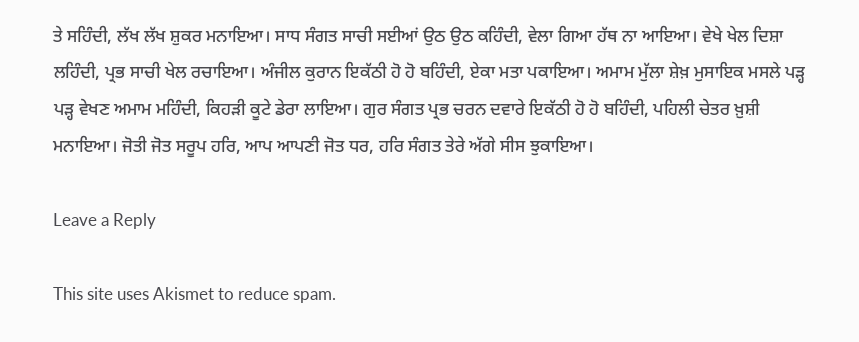ਤੇ ਸਹਿੰਦੀ, ਲੱਖ ਲੱਖ ਸ਼ੁਕਰ ਮਨਾਇਆ। ਸਾਧ ਸੰਗਤ ਸਾਚੀ ਸਈਆਂ ਉਠ ਉਠ ਕਹਿੰਦੀ, ਵੇਲਾ ਗਿਆ ਹੱਥ ਨਾ ਆਇਆ। ਵੇਖੇ ਖੇਲ ਦਿਸ਼ਾ ਲਹਿੰਦੀ, ਪ੍ਰਭ ਸਾਚੀ ਖੇਲ ਰਚਾਇਆ। ਅੰਜੀਲ ਕੁਰਾਨ ਇਕੱਠੀ ਹੋ ਹੋ ਬਹਿੰਦੀ, ਏਕਾ ਮਤਾ ਪਕਾਇਆ। ਅਮਾਮ ਮੁੱਲਾ ਸ਼ੇਖ਼ ਮੁਸਾਇਕ ਮਸਲੇ ਪੜ੍ਹ ਪੜ੍ਹ ਵੇਖਣ ਅਮਾਮ ਮਹਿੰਦੀ, ਕਿਹੜੀ ਕੂਟੇ ਡੇਰਾ ਲਾਇਆ। ਗੁਰ ਸੰਗਤ ਪ੍ਰਭ ਚਰਨ ਦਵਾਰੇ ਇਕੱਠੀ ਹੋ ਹੋ ਬਹਿੰਦੀ, ਪਹਿਲੀ ਚੇਤਰ ਖ਼ੁਸ਼ੀ ਮਨਾਇਆ। ਜੋਤੀ ਜੋਤ ਸਰੂਪ ਹਰਿ, ਆਪ ਆਪਣੀ ਜੋਤ ਧਰ, ਹਰਿ ਸੰਗਤ ਤੇਰੇ ਅੱਗੇ ਸੀਸ ਝੁਕਾਇਆ।

Leave a Reply

This site uses Akismet to reduce spam.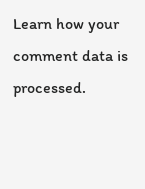Learn how your comment data is processed.